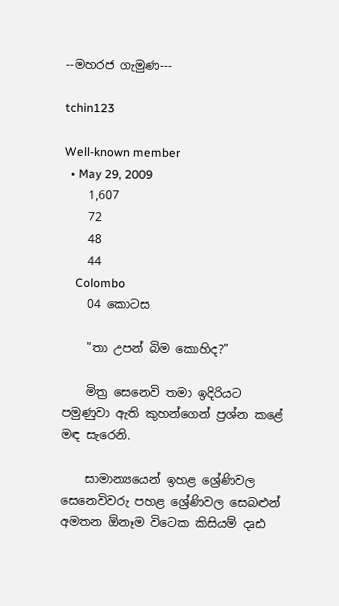--මහරජ ගැමුණ---

tchin123

Well-known member
  • May 29, 2009
    1,607
    72
    48
    44
    Colombo
    04 කොටස

    "තා උපන් බිම කොහිද?"

    මිත්‍ර සෙනෙවි තමා ඉදිරියට පමුණුවා ඇති කුහන්ගෙන් ප්‍රශ්න කළේ මඳ සැරෙනි.

    සාමාන්‍යයෙන් ඉහළ ශ්‍රේණිවල සෙනෙවිවරු පහළ ශ්‍රේණිවල සෙබළුන් අමතන ඕනෑම විටෙක කිසියම් දෘඪ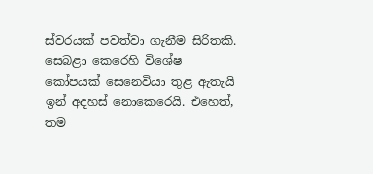ස්‌වරයක්‌ පවත්වා ගැනීම සිරිතකි. සෙබළා කෙරෙහි විශේෂ කෝපයක්‌ සෙනෙවියා තුළ ඇතැයි ඉන් අදහස්‌ නොකෙරෙයි. එහෙත්, තම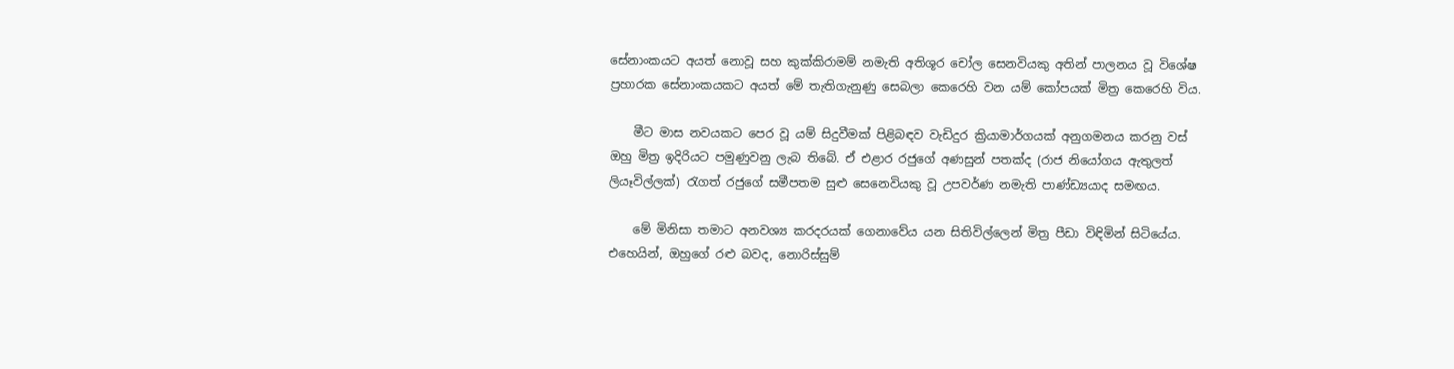සේනාංකයට අයත් නොවූ සහ කුක්‌කිරාමම් නමැති අතිශූර චෝල සෙනවියකු අතින් පාලනය වූ විශේෂ ප්‍රහාරක සේනාංකයකට අයත් මේ තැතිගැනුණු සෙබලා කෙරෙහි වන යම් කෝපයක්‌ මිත්‍ර කෙරෙහි විය.

    මීට මාස නවයකට පෙර වූ යම් සිදුවීමක්‌ පිළිබඳව වැඩිදුර ක්‍රියාමාර්ගයක්‌ අනුගමනය කරනු වස්‌ ඔහු මිත්‍ර ඉදිරියට පමුණුවනු ලැබ තිබේ. ඒ එළාර රජුගේ අණසුන් පතක්‌ද (රාජ නියෝගය ඇතුලත් ලියෑවිල්ලක්‌) රැගත් රජුගේ සමීපතම සුළු සෙනෙවියකු වූ උපවර්ණ නමැති පාණ්‌ඩ්‍යයාද සමඟය.

    මේ මිනිසා තමාට අනවශ්‍ය කරදරයක්‌ ගෙනාවේය යන සිතිවිල්ලෙන් මිත්‍ර පීඩා විඳිමින් සිටියේය. එහෙයින්, ඔහුගේ රළු බවද, නොරිස්‌සුම්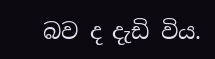බව ද දැඩි විය.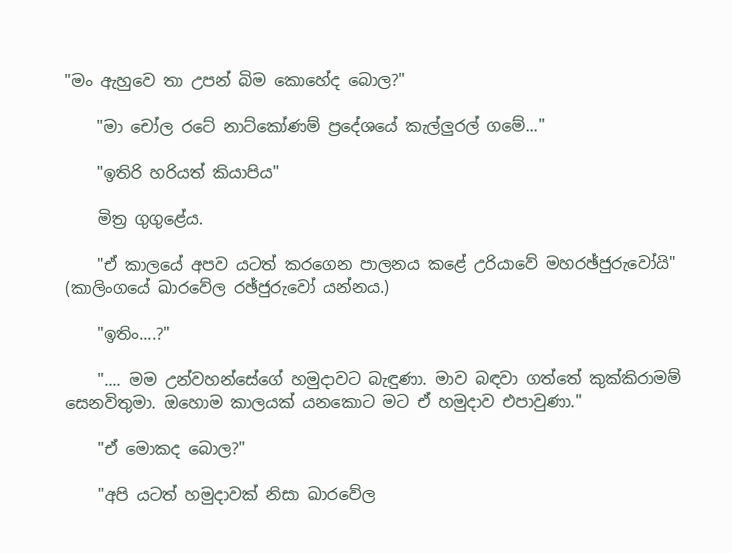"මං ඇහුවෙ තා උපන් බිම කොහේද බොල?"

    "මා චෝල රටේ නාට්‌කෝණම් ප්‍රදේශයේ කැල්ලුරල් ගමේ..."

    "ඉතිරි හරියත් කියාපිය"

    මිත්‍ර ගුගුළේය.

    "ඒ කාලයේ අපව යටත් කරගෙන පාලනය කළේ උරියාවේ මහරඡ්ජුරුවෝයි" (කාලිංගයේ ඛාරවේල රඡ්ජුරුවෝ යන්නය.)

    "ඉතිං....?"

    ".... මම උන්වහන්සේගේ හමුදාවට බැඳුණා. මාව බඳවා ගත්තේ කුක්‌කිරාමම් සෙනවිතුමා. ඔහොම කාලයක්‌ යනකොට මට ඒ හමුදාව එපාවුණා."

    "ඒ මොකද බොල?"

    "අපි යටත් හමුදාවක්‌ නිසා ඛාරවේල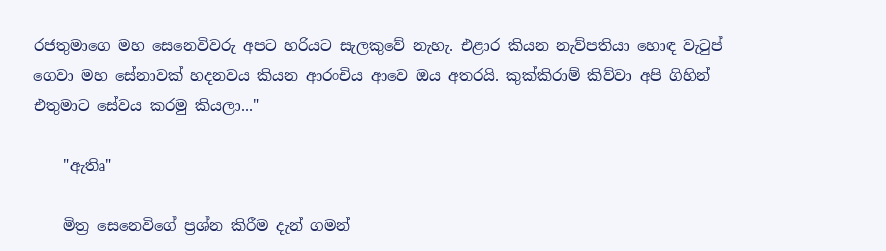රජතුමාගෙ මහ සෙනෙවිවරු අපට හරියට සැලකුවේ නැහැ. එළාර කියන නැව්පතියා හොඳ වැටුප් ගෙවා මහ සේනාවක්‌ හදනවය කියන ආරංචිය ආවෙ ඔය අතරයි. කුක්‌කිරාම් කිව්වා අපි ගිහින් එතුමාට සේවය කරමු කියලා..."

    "ඇතිෘ"

    මිත්‍ර සෙනෙවිගේ ප්‍රශ්න කිරීම දැන් ගමන්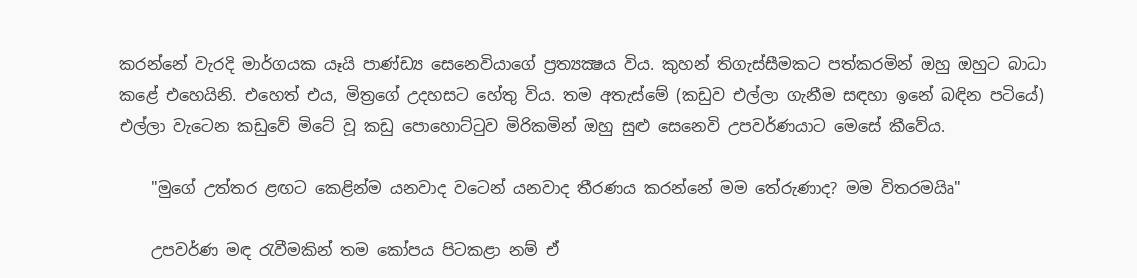කරන්නේ වැරදි මාර්ගයක යෑයි පාණ්‌ඩ්‍ය සෙනෙවියාගේ ප්‍රත්‍යක්‍ෂය විය. කුහන් තිගැස්‌සීමකට පත්කරමින් ඔහු ඔහුට බාධා කළේ එහෙයිනි. එහෙත් එය, මිත්‍රගේ උදහසට හේතු විය. තම අතැස්‌මේ (කඩුව එල්ලා ගැනීම සඳහා ඉනේ බඳින පටියේ) එල්ලා වැටෙන කඩුවේ මිටේ වූ කඩු පොහොට්‌ටුව මිරිකමින් ඔහු සුළු සෙනෙවි උපවර්ණයාට මෙසේ කීවේය.

    "මුගේ උත්තර ළඟට කෙළින්ම යනවාද වටෙන් යනවාද තීරණය කරන්නේ මම තේරුණාද? මම විතරමයිෘ"

    උපවර්ණ මඳ රැවීමකින් තම කෝපය පිටකළා නම් ඒ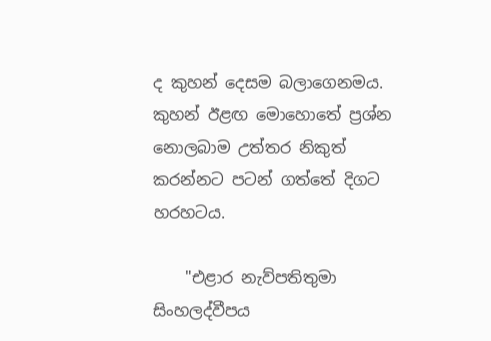ද කුහන් දෙසම බලාගෙනමය. කුහන් ඊළඟ මොහොතේ ප්‍රශ්න නොලබාම උත්තර නිකුත් කරන්නට පටන් ගත්තේ දිගට හරහටය.

    "එළාර නැව්පතිතුමා සිංහලද්වීපය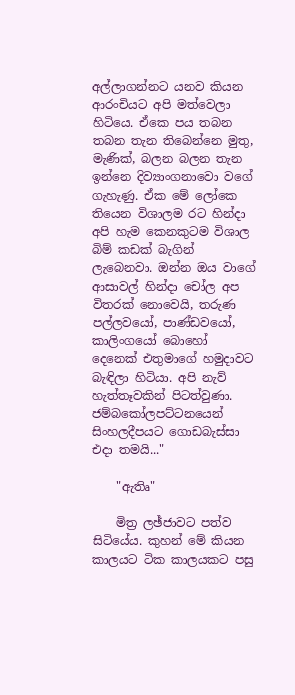අල්ලාගන්නට යනව කියන ආරංචියට අපි මත්වෙලා හිටියෙ. ඒකෙ පය තබන තබන තැන තිබෙන්නෙ මුතු, මැණික්‌, බලන බලන තැන ඉන්නෙ දිව්‍යාංගනාවො වගේ ගැහැණු. ඒක මේ ලෝකෙ තියෙන විශාලම රට හින්දා අපි හැම කෙනකුටම විශාල බිම් කඩක්‌ බැගින් ලැබෙනවා. ඔන්න ඔය වාගේ ආසාවල් හින්දා චෝල අප විතරක්‌ නොවෙයි, තරුණ පල්ලවයෝ, පාණ්‌ඩවයෝ, කාලිංගයෝ බොහෝ දෙනෙක්‌ එතුමාගේ හමුදාවට බැඳිලා හිටියා. අපි නැව් හැත්තෑවකින් පිටත්වුණා. ජම්බකෝලපට්‌ටනයෙන් සිංහලදීපයට ගොඩබැස්‌සා එදා තමයි..."

    "ඇතිෘ"

    මිත්‍ර ලඡ්ජාවට පත්ව සිටියේය. කුහන් මේ කියන කාලයට ටික කාලයකට පසු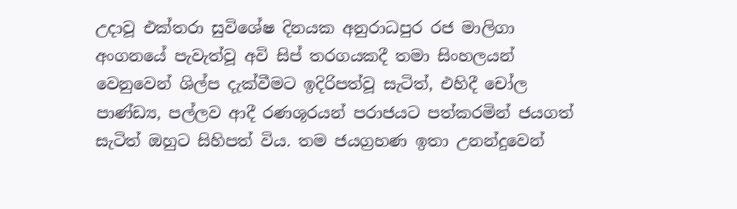උදාවූ එක්‌තරා සුවිශේෂ දිනයක අනුරාධපුර රජ මාලිගා අංගනයේ පැවැත්වූ අවි සිප් තරගයකදී තමා සිංහලයන් වෙනුවෙන් ශිල්ප දැක්‌වීමට ඉදිරිපත්වූ සැටිත්, එහිදී චෝල පාණ්‌ඩ්‍ය, පල්ලව ආදී රණශූරයන් පරාජයට පත්කරමින් ජයගත් සැටිත් ඔහුට සිහිපත් විය. තම ජයග්‍රහණ ඉතා උනන්දුවෙන්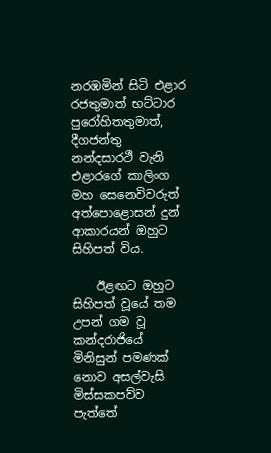නරඹමින් සිටි එළාර රජතුමාත් භට්‌ටාර පුරෝහිතතුමාත්, දීගජන්තු නන්දසාරථී වැනි එළාරගේ කාලිංග මහ සෙනෙවිවරුත් අත්පොළොසන් දුන් ආකාරයන් ඔහුට සිහිපත් විය.

    ඊළඟට ඔහුට සිහිපත් වූයේ තම උපන් ගම වූ කන්දරාජියේ මිනිසුන් පමණක්‌ නොව අසල්වැසි මිස්‌සකපව්ව පැත්තේ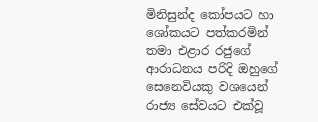මිනිසුන්ද කෝපයට හා ශෝකයට පත්කරමින් තමා එළාර රජුගේ ආරාධනය පරිදි ඔහුගේ සෙනෙවියකු වශයෙන් රාජ්‍ය සේවයට එක්‌වූ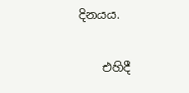දිනයය.

    එහිදී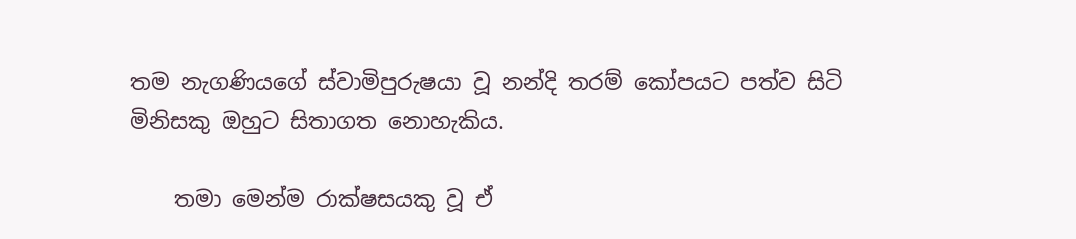තම නැගණියගේ ස්‌වාමිපුරුෂයා වූ නන්දි තරම් කෝපයට පත්ව සිටි මිනිසකු ඔහුට සිතාගත නොහැකිය.

    තමා මෙන්ම රාක්‌ෂසයකු වූ ඒ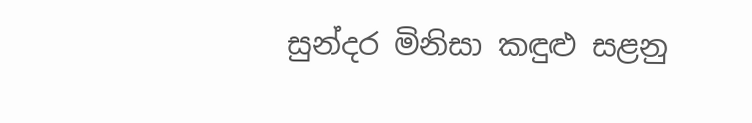සුන්දර මිනිසා කඳුළු සළනු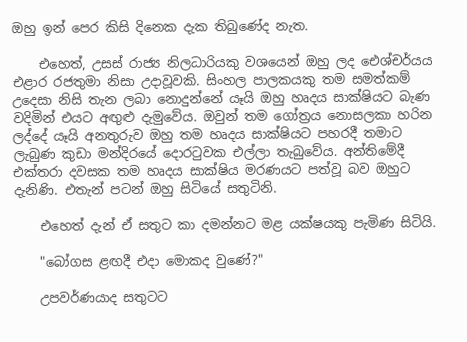ඔහු ඉන් පෙර කිසි දිනෙක දැක තිබුණේද නැත.

    එහෙත්, උසස්‌ රාජ්‍ය නිලධාරියකු වශයෙන් ඔහු ලද ඓශ්චර්යය එළාර රජතුමා නිසා උදාවූවකි. සිංහල පාලකයකු තම සමත්කම් උදෙසා නිසි තැන ලබා නොදුන්නේ යෑයි ඔහු හෘදය සාක්‌ෂියට බැණ වදිමින් එයට අඟුළු දැමුවේය. ඔවුන් තම ගෝත්‍රය නොසලකා හරින ලද්දේ යෑයි අනතුරුව ඔහු තම හෘදය සාක්‌ෂියට පහරදී තමාට ලැබුණ කුඩා මන්දිරයේ දොරටුවක එල්ලා තැබුවේය. අන්තිමේදී එක්‌තරා දවසක තම හෘදය සාක්‌ෂිය මරණයට පත්වූ බව ඔහුට දැනිණි. එතැන් පටන් ඔහු සිටියේ සතුටිනි.

    එහෙත් දැන් ඒ සතුට කා දමන්නට මළ යක්‌ෂයකු පැමිණ සිටියි.

    "බෝගස ළඟදී එදා මොකද වුණේ?"

    උපවර්ණයාද සතුටට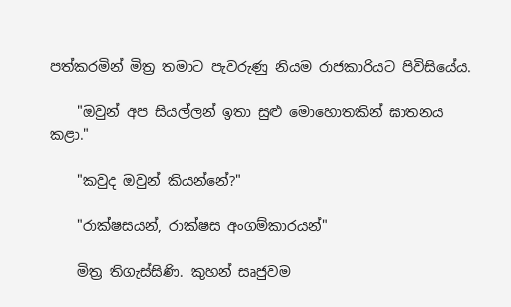පත්කරමින් මිත්‍ර තමාට පැවරුණු නියම රාජකාරියට පිවිසියේය.

    "ඔවුන් අප සියල්ලන් ඉතා සුළු මොහොතකින් ඝාතනය කළා."

    "කවුද ඔවුන් කියන්නේ?"

    "රාක්‌ෂසයන්, රාක්‌ෂස අංගම්කාරයන්"

    මිත්‍ර තිගැස්‌සිණි. කුහන් සෘජුවම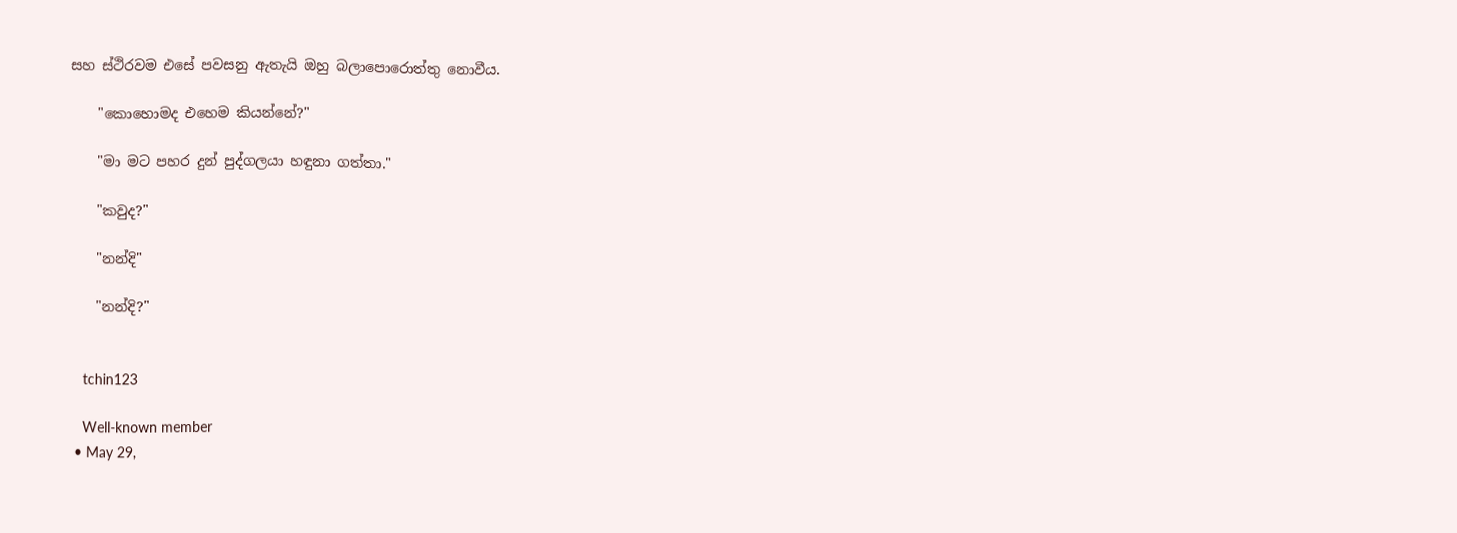සහ ස්‌ථිරවම එසේ පවසනු ඇතැයි ඔහු බලාපොරොත්තු නොවීය.

    "කොහොමද එහෙම කියන්නේ?"

    "මා මට පහර දුන් පුද්ගලයා හඳුනා ගත්තා."

    "කවුද?"

    "නන්දි"

    "නන්දි?"


    tchin123

    Well-known member
  • May 29,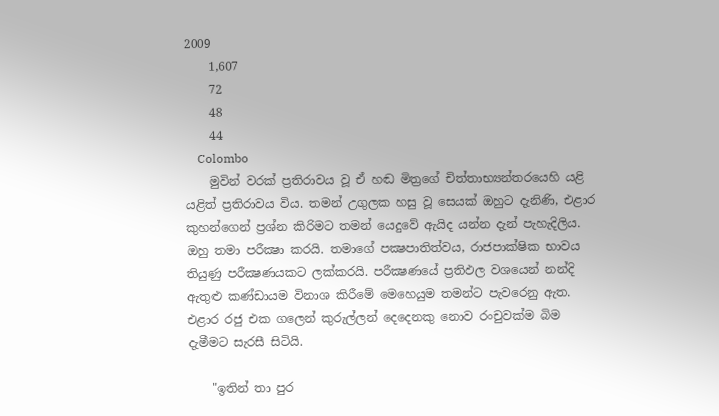2009
    1,607
    72
    48
    44
    Colombo
    මුවින් වරක්‌ ප්‍රතිරාවය වූ ඒ හඬ මිත්‍රගේ චිත්තාභ්‍යන්තරයෙහි යළි යළිත් ප්‍රතිරාවය විය. තමන් උගුලක හසු වූ සෙයක්‌ ඔහුට දැනිණි, එළාර කුහන්ගෙන් ප්‍රශ්න කිරිමට තමන් යෙදුවේ ඇයිද යන්න දැන් පැහැදිලිය. ඔහු තමා පරීක්‍ෂා කරයි. තමාගේ පක්‍ෂපාතිත්වය, රාජපාක්‌ෂික භාවය තියුණු පරීක්‍ෂණයකට ලක්‌කරයි. පරීක්‍ෂණයේ ප්‍රතිඵල වශයෙන් නන්දි ඇතුළු කණ්‌ඩායම විනාශ කිරීමේ මෙහෙයුම තමන්ට පැවරෙනු ඇත. එළාර රජු එක ගලෙන් කුරුල්ලන් දෙදෙනකු නොව රංචුවක්‌ම බිම දැමීමට සැරසී සිටියි.

    "ඉතින් තා පුර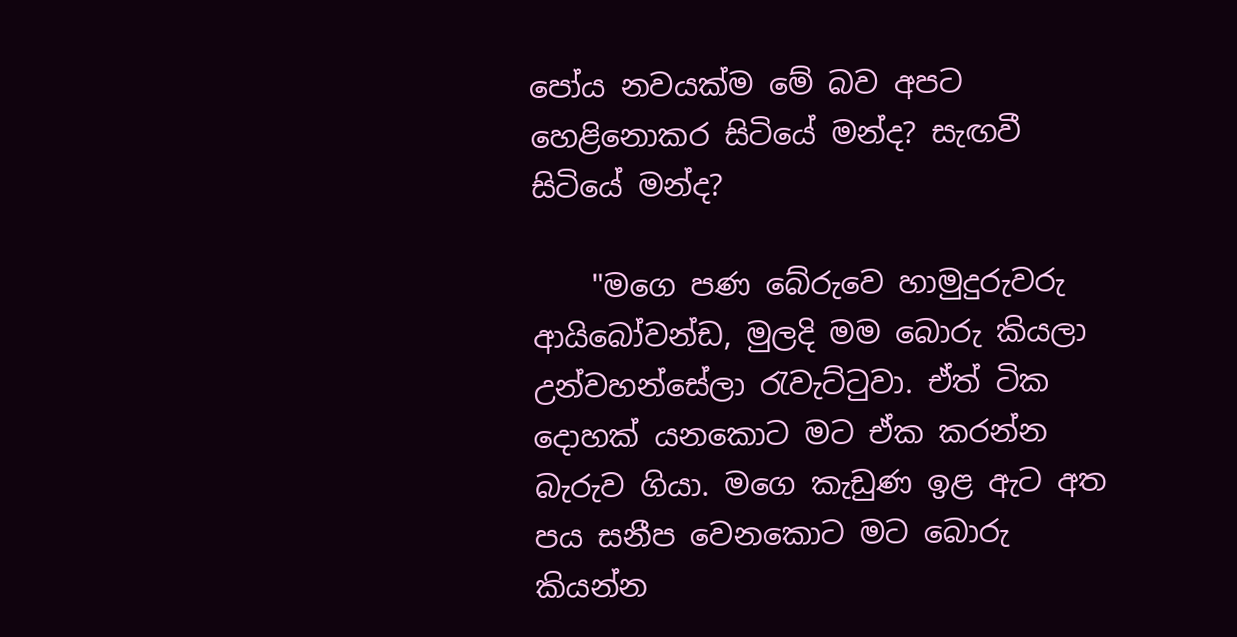පෝය නවයක්‌ම මේ බව අපට හෙළිනොකර සිටියේ මන්ද? සැඟවී සිටියේ මන්ද?

    "මගෙ පණ බේරුවෙ හාමුදුරුවරු ආයිබෝවන්ඩ, මුලදි මම බොරු කියලා උන්වහන්සේලා රැවැට්‌ටුවා. ඒත් ටික දොහක්‌ යනකොට මට ඒක කරන්න බැරුව ගියා. මගෙ කැඩුණ ඉළ ඇට අත පය සනීප වෙනකොට මට බොරු කියන්න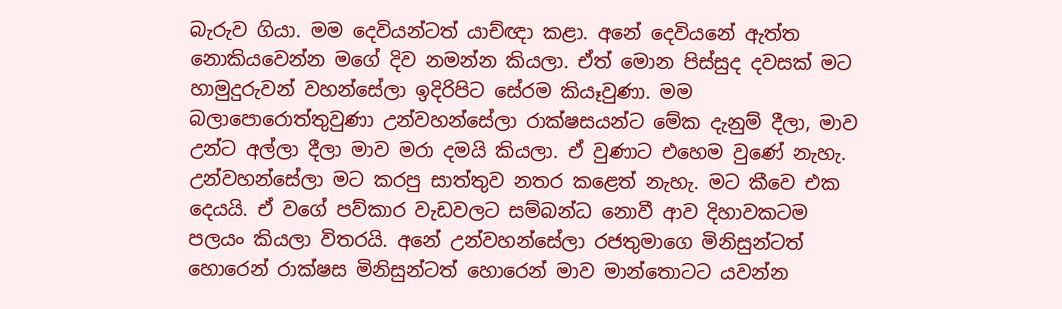බැරුව ගියා. මම දෙවියන්ටත් යාච්ඥා කළා. අනේ දෙවියනේ ඇත්ත නොකියවෙන්න මගේ දිව නමන්න කියලා. ඒත් මොන පිස්‌සුද දවසක්‌ මට හාමුදුරුවන් වහන්සේලා ඉදිරිපිට සේරම කියෑවුණා. මම බලාපොරොත්තුවුණා උන්වහන්සේලා රාක්‌ෂසයන්ට මේක දැනුම් දීලා, මාව උන්ට අල්ලා දීලා මාව මරා දමයි කියලා. ඒ වුණාට එහෙම වුණේ නැහැ. උන්වහන්සේලා මට කරපු සාත්තුව නතර කළෙත් නැහැ. මට කීවෙ එක දෙයයි. ඒ වගේ පව්කාර වැඩවලට සම්බන්ධ නොවී ආව දිහාවකටම පලයං කියලා විතරයි. අනේ උන්වහන්සේලා රජතුමාගෙ මිනිසුන්ටත් හොරෙන් රාක්‌ෂස මිනිසුන්ටත් හොරෙන් මාව මාන්තොටට යවන්න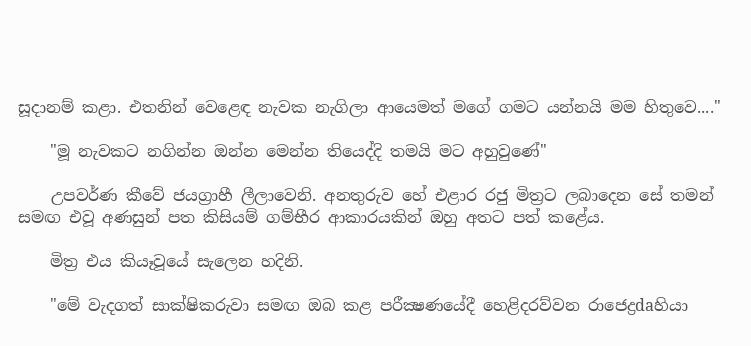සූදානම් කළා. එතනින් වෙළෙඳ නැවක නැගිලා ආයෙමත් මගේ ගමට යන්නයි මම හිතුවෙ...."

    "මූ නැවකට නගින්න ඔන්න මෙන්න තියෙද්දි තමයි මට අහුවුණේ"

    උපවර්ණ කීවේ ජයග්‍රාහී ලීලාවෙනි. අනතුරුව හේ එළාර රජු මිත්‍රට ලබාදෙන සේ තමන් සමඟ එවූ අණසුන් පත කිසියම් ගම්භීර ආකාරයකින් ඔහු අතට පත් කළේය.

    මිත්‍ර එය කියෑවූයේ සැලෙන හදිනි.

    "මේ වැදගත් සාක්‌ෂිකරුවා සමඟ ඔබ කළ පරීක්‍ෂණයේදී හෙළිදරව්වන රාජෙද්‍රdaහියා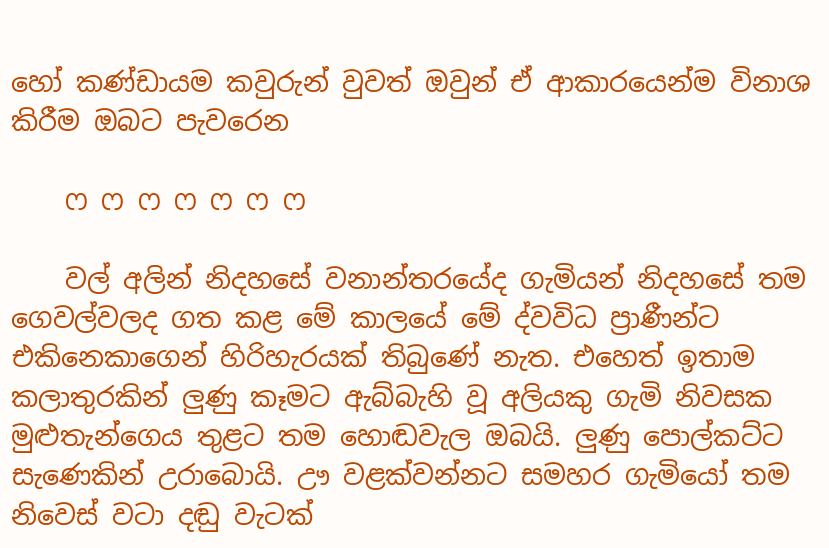හෝ කණ්‌ඩායම කවුරුන් වුවත් ඔවුන් ඒ ආකාරයෙන්ම විනාශ කිරීම ඔබට පැවරෙන

    ෆ ෆ ෆ ෆ ෆ ෆ ෆ

    වල් අලින් නිදහසේ වනාන්තරයේද ගැමියන් නිදහසේ තම ගෙවල්වලද ගත කළ මේ කාලයේ මේ ද්වවිධ ප්‍රාණීන්ට එකිනෙකාගෙන් හිරිහැරයක්‌ තිබුණේ නැත. එහෙත් ඉතාම කලාතුරකින් ලුණු කෑමට ඇබ්බැහි වූ අලියකු ගැමි නිවසක මුළුතැන්ගෙය තුළට තම හොඬවැල ඔබයි. ලුණු පොල්කට්‌ට සැණෙකින් උරාබොයි. ඌ වළක්‌වන්නට සමහර ගැමියෝ තම නිවෙස්‌ වටා දඬු වැටක්‌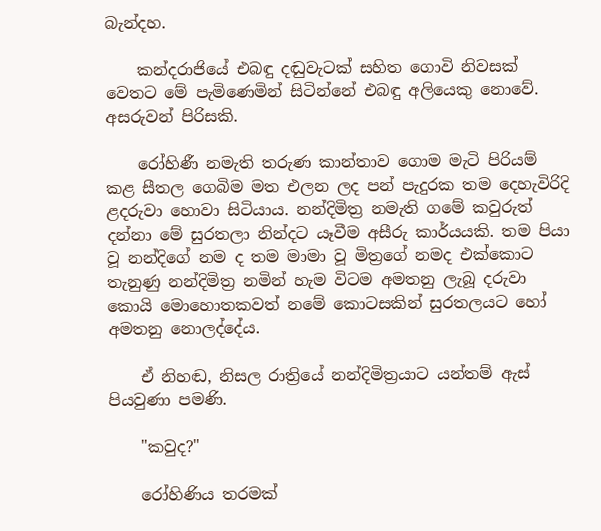බැන්දහ.

    කන්දරාජියේ එබඳු දඬුවැටක්‌ සහිත ගොවි නිවසක්‌ වෙතට මේ පැමිණෙමින් සිටින්නේ එබඳු අලියෙකු නොවේ. අසරුවන් පිරිසකි.

    රෝහිණී නමැති තරුණ කාන්තාව ගොම මැටි පිරියම් කළ සීතල ගෙබිම මත එලන ලද පන් පැදුරක තම දෙහැවිරිදි ළදරුවා හොවා සිටියාය. නන්දිමිත්‍ර නමැති ගමේ කවුරුත් දන්නා මේ සුරතලා නින්දට යෑවීම අසීරු කාර්යයකි. තම පියා වූ නන්දිගේ නම ද තම මාමා වූ මිත්‍රගේ නමද එක්‌කොට තැනුණු නන්දිමිත්‍ර නමින් හැම විටම අමතනු ලැබූ දරුවා කොයි මොහොතකවත් නමේ කොටසකින් සුරතලයට හෝ අමතනු නොලද්දේය.

    ඒ නිහඬ, නිසල රාත්‍රියේ නන්දිමිත්‍රයාට යන්තම් ඇස්‌ පියවුණා පමණි.

    "කවුද?"

    රෝහිණිය තරමක්‌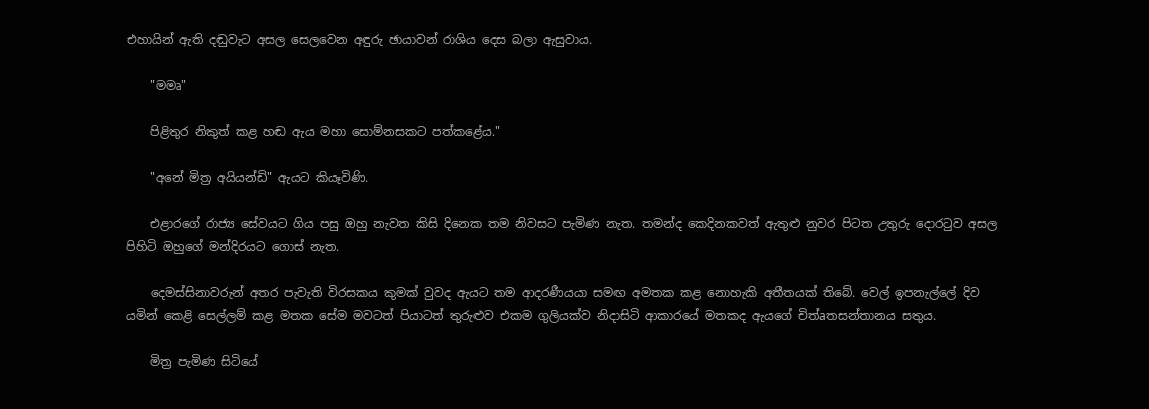එහායින් ඇති දඬුවැට අසල සෙලවෙන අඳුරු ඡායාවන් රාශිය දෙස බලා ඇසුවාය.

    "මමෘ"

    පිළිතුර නිකුත් කළ හඬ ඇය මහා සොම්නසකට පත්කළේය."

    "අනේ මිත්‍ර අයියන්ඩි" ඇයට කියෑවිණි.

    එළාරගේ රාජ්‍ය සේවයට ගිය පසු ඔහු නැවත කිසි දිනෙක තම නිවසට පැමිණ නැත. තමන්ද කෙදිනකවත් ඇතුළු නුවර පිටත උතුරු දොරටුව අසල පිහිටි ඔහුගේ මන්දිරයට ගොස්‌ නැත.

    දෙමස්‌සිනාවරුන් අතර පැවැති විරසකය කුමක්‌ වුවද ඇයට තම ආදරණීයයා සමඟ අමතක කළ නොහැකි අතීතයක්‌ තිබේ. වෙල් ඉපනැල්ලේ දිව යමින් කෙළි සෙල්ලම් කළ මතක සේම මවටත් පියාටත් තුරුළුව එකම ගුලියක්‌ව නිදාසිටි ආකාරයේ මතකද ඇයගේ චිත්aතසන්තානය සතුය.

    මිත්‍ර පැමිණ සිටියේ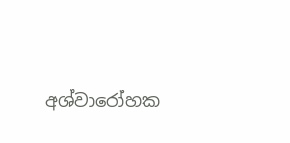අශ්වාරෝහක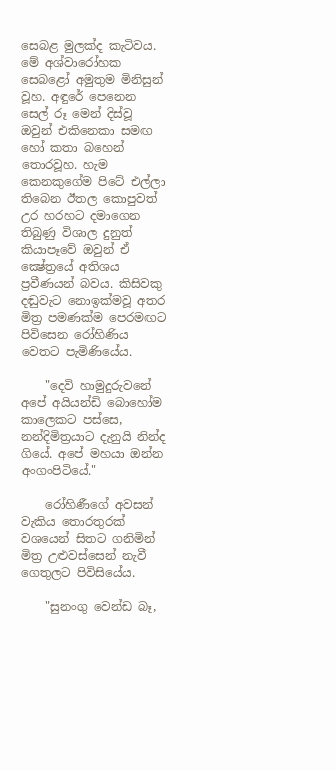සෙබළ මුලක්‌ද කැටිවය. මේ අශ්වාරෝහක සෙබළෝ අමුතුම මිනිසුන් වූහ. අඳුරේ පෙනෙන සෙල් රූ මෙන් දිස්‌වූ ඔවුන් එකිනෙකා සමඟ හෝ කතා බහෙන් තොරවූහ. හැම කෙනකුගේම පිටේ එල්ලා තිබෙන ඊතල කොපුවත් උර හරහට දමාගෙන තිබුණු විශාල දුනුත් කියාපෑවේ ඔවුන් ඒ ක්‍ෂේත්‍රයේ අතිශය ප්‍රවීණයන් බවය. කිසිවකු දඬුවැට නොඉක්‌මවූ අතර මිත්‍ර පමණක්‌ම පෙරමඟට පිවිසෙන රෝහිණිය වෙතට පැමිණියේය.

    "දෙවි හාමුදුරුවනේ අපේ අයියන්ඩි බොහෝම කාලෙකට පස්‌සෙ, නන්දිමිත්‍රයාට දැනුයි නින්ද ගියේ. අපේ මහයා ඔන්න අංගංපිටියේ."

    රෝහිණීගේ අවසන් වැකිය තොරතුරක්‌ වශයෙන් සිතට ගනිමින් මිත්‍ර උළුවස්‌සෙන් නැවී ගෙතුලට පිවිසියේය.

    "සුනංගු වෙන්ඩ බෑ,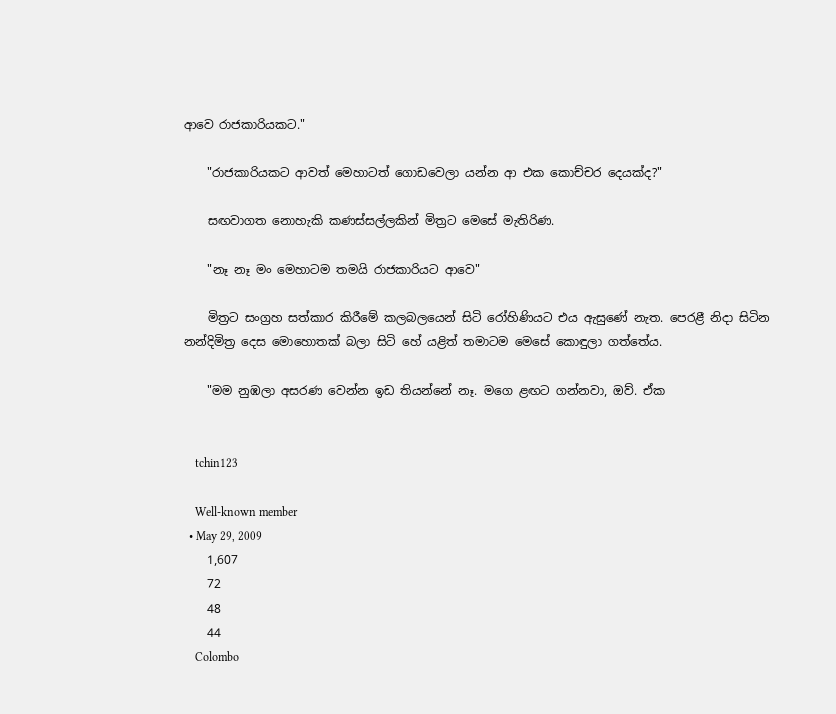ආවෙ රාජකාරියකට."

    "රාජකාරියකට ආවත් මෙහාටත් ගොඩවෙලා යන්න ආ එක කොච්චර දෙයක්‌ද?"

    සඟවාගත නොහැකි කණස්‌සල්ලකින් මිත්‍රට මෙසේ මැතිරිණ.

    "නෑ නෑ මං මෙහාටම තමයි රාජකාරියට ආවෙ"

    මිත්‍රට සංග්‍රහ සත්කාර කිරීමේ කලබලයෙන් සිටි රෝහිණියට එය ඇසුණේ නැත. පෙරළී නිදා සිටින නන්දිමිත්‍ර දෙස මොහොතක්‌ බලා සිටි හේ යළිත් තමාටම මෙසේ කොඳුලා ගත්තේය.

    "මම නුඹලා අසරණ වෙන්න ඉඩ තියන්නේ නෑ. මගෙ ළඟට ගන්නවා, ඔව්. ඒක


    tchin123

    Well-known member
  • May 29, 2009
    1,607
    72
    48
    44
    Colombo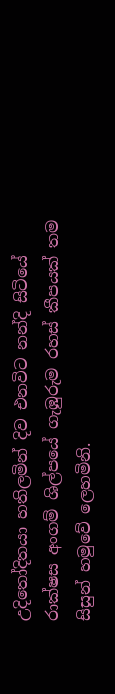උදිතෝදිතයා හතිලමින් දිව එනවිට නන්දි සිටියේ රාක්‌ෂස අංගම් ශිල්පයේ ගැඹුරුම රහස්‌ කීපයක්‌ තම සිසුන් හමුවේ ලෙහමිනි.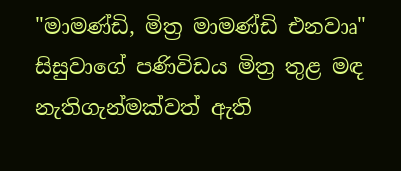"මාමණ්‌ඩි, මිත්‍ර මාමණ්‌ඩි එනවාෘ" සිසුවාගේ පණිවිඩය මිත්‍ර තුළ මඳ නැතිගැන්මක්‌වත් ඇති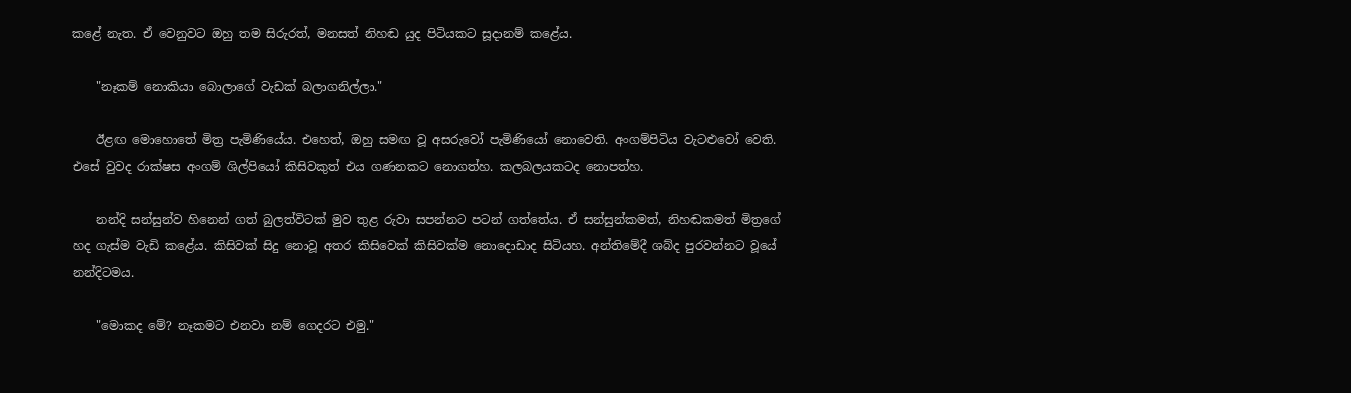කළේ නැත. ඒ වෙනුවට ඔහු තම සිරුරත්, මනසත් නිහඬ යුද පිටියකට සූදානම් කළේය.

    "නෑකම් නොකියා බොලාගේ වැඩක්‌ බලාගනිල්ලා."

    ඊළඟ මොහොතේ මිත්‍ර පැමිණියේය. එහෙත්, ඔහු සමඟ වූ අසරුවෝ පැමිණියෝ නොවෙති. අංගම්පිටිය වැටළුවෝ වෙති. එසේ වුවද රාක්‌ෂස අංගම් ශිල්පියෝ කිසිවකුත් එය ගණනකට නොගත්හ. කලබලයකටද නොපත්හ.

    නන්දි සන්සුන්ව හිනෙන් ගත් බුලත්විටක්‌ මුව තුළ රුවා සපන්නට පටන් ගත්තේය. ඒ සන්සුන්කමත්, නිහඬකමත් මිත්‍රගේ හද ගැස්‌ම වැඩි කළේය. කිසිවක්‌ සිදු නොවූ අතර කිසිවෙක්‌ කිසිවක්‌ම නොදොඩාද සිටියහ. අන්තිමේදී ශබ්ද පුරවන්නට වූයේ නන්දිටමය.

    "මොකද මේ? නෑකමට එනවා නම් ගෙදරට එමු."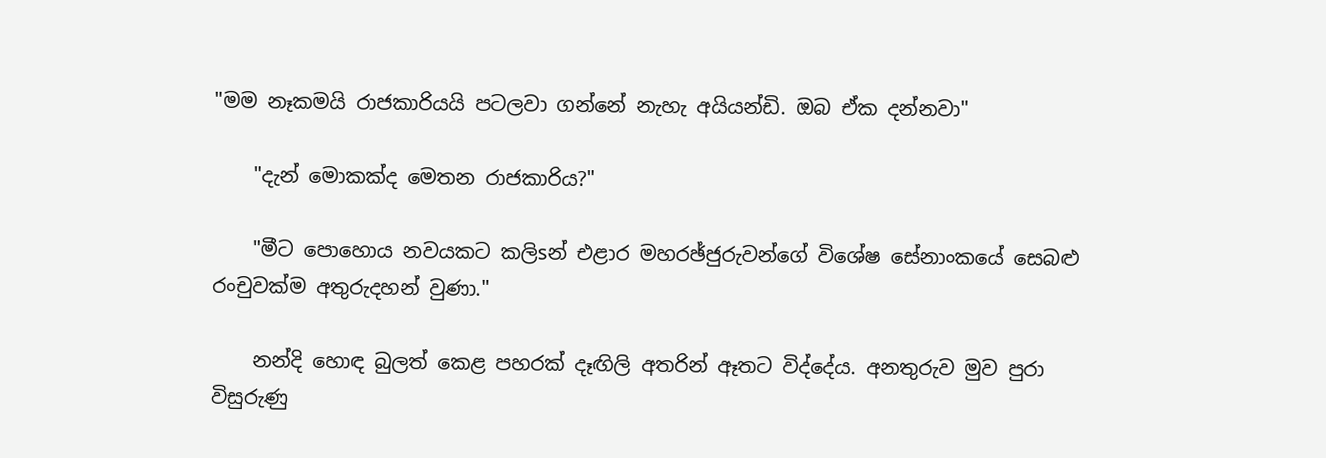"මම නෑකමයි රාජකාරියයි පටලවා ගන්නේ නැහැ අයියන්ඩි. ඔබ ඒක දන්නවා"

    "දැන් මොකක්‌ද මෙතන රාජකාරිය?"

    "මීට පොහොය නවයකට කලිsන් එළාර මහරඡ්ජුරුවන්ගේ විශේෂ සේනාංකයේ සෙබළු රංචුවක්‌ම අතුරුදහන් වුණා."

    නන්දි හොඳ බුලත් කෙළ පහරක්‌ දෑඟිලි අතරින් ඈතට විද්දේය. අනතුරුව මුව පුරා විසුරුණු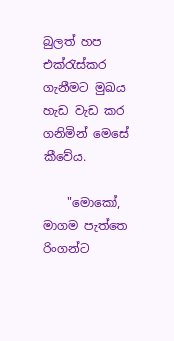බුලත් හප එක්‌රැස්‌කර ගැනීමට මුඛය හැඩ වැඩ කර ගනිමින් මෙසේ කීවේය.

    "මොකෝ, මාගම පැත්තෙ රිංගන්ට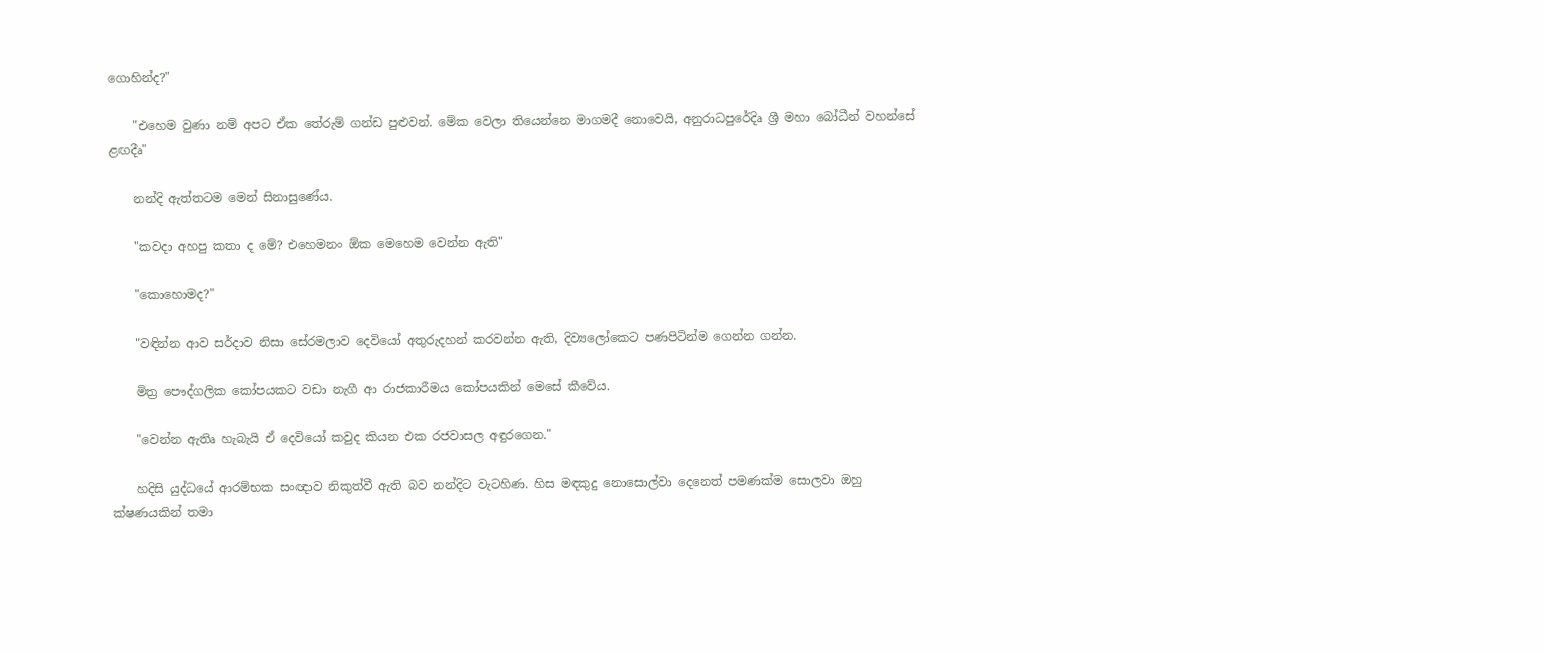ගොහින්ද?"

    "එහෙම වුණා නම් අපට ඒක තේරුම් ගන්ඩ පුළුවන්. මේක වෙලා තියෙන්නෙ මාගමදී නොවෙයි, අනුරාධපුරේදිෘ ශ්‍රී මහා බෝධීන් වහන්සේ ළඟදීෘ"

    නන්දි ඇත්තටම මෙන් සිනාසුණේය.

    "කවදා අහපු කතා ද මේ? එහෙමනං ඕක මෙහෙම වෙන්න ඇති"

    "කොහොමද?"

    "වඳින්න ආව සර්දාව නිසා සේරමලාව දෙවියෝ අතුරුදහන් කරවන්න ඇති, දිව්‍යලෝකෙට පණපිටින්ම ගෙන්න ගන්න.

    මිත්‍ර පෞද්ගලික කෝපයකට වඩා නැගී ආ රාජකාරීමය කෝපයකින් මෙසේ කීවේය.

    "වෙන්න ඇතිෘ හැබැයි ඒ දෙවියෝ කවුද කියන එක රජවාසල අඳුරගෙන."

    හදිසි යුද්ධයේ ආරම්භක සංඥාව නිකුත්වී ඇති බව නන්දිට වැටහිණ. හිස මඳකුදු නොසොල්වා දෙනෙත් පමණක්‌ම සොලවා ඔහු ක්‌ෂණයකින් තමා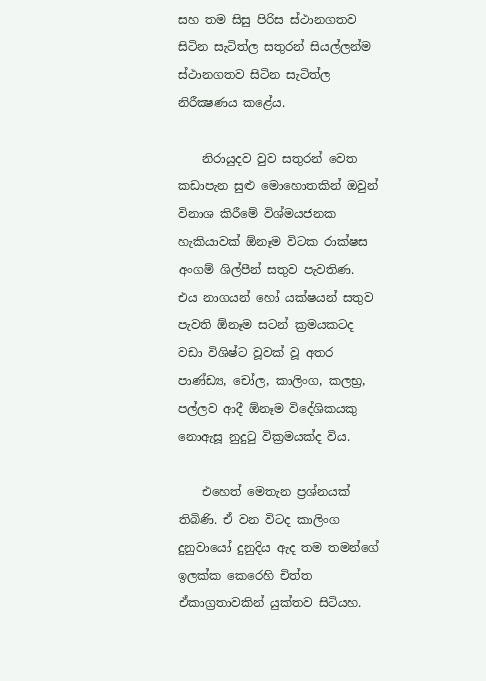සහ තම සිසු පිරිස ස්‌ථානගතව සිටින සැටිත්ල සතුරන් සියල්ලන්ම ස්‌ථානගතව සිටින සැටිත්ල නිරීක්‍ෂණය කළේය.

    නිරායුදව වුව සතුරන් වෙත කඩාපැන සුළු මොහොතකින් ඔවුන් විනාශ කිරීමේ විශ්මයජනක හැකියාවක්‌ ඕනෑම විටක රාක්‌ෂස අංගම් ශිල්පීන් සතුව පැවතිණ. එය නාගයන් හෝ යක්‌ෂයන් සතුව පැවති ඕනෑම සටන් ක්‍රමයකටද වඩා විශිෂ්ට වූවක්‌ වූ අතර පාණ්‌ඩ්‍ය, චෝල, කාලිංග, කලභ්‍ර, පල්ලව ආදී ඕනෑම විදේශිකයකු නොඇසූ නුදුටු වික්‍රමයක්‌ද විය.

    එහෙත් මෙතැන ප්‍රශ්නයක්‌ තිබිණි. ඒ වන විටද කාලිංග දුනුවායෝ දුනුදිය ඇද තම තමන්ගේ ඉලක්‌ක කෙරෙහි චිත්ත ඒකාග්‍රතාවකින් යුක්‌තව සිටියහ.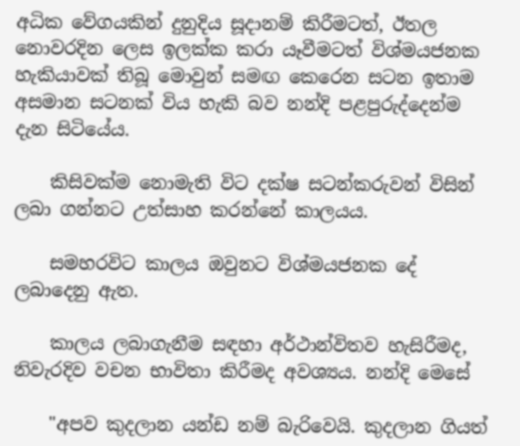අධික වේගයකින් දුනුදිය සූදානම් කිරීමටත්, ඊතල නොවරදින ලෙස ඉලක්‌ක කරා යෑවීමටත් විශ්මයජනක හැකියාවක්‌ තිබූ මොවුන් සමඟ කෙරෙන සටන ඉතාම අසමාන සටනක්‌ විය හැකි බව නන්දි පළපුරුද්දෙන්ම දැන සිටියේය.

    කිසිවක්‌ම නොමැති විට දක්‌ෂ සටන්කරුවන් විසින් ලබා ගන්නට උත්සාහ කරන්නේ කාලයය.

    සමහරවිට කාලය ඔවුනට විශ්මයජනක දේ ලබාදෙනු ඇත.

    කාලය ලබාගැනීම සඳහා අර්ථාන්විතව හැසිරීමද, නිවැරදිව වචන භාවිතා කිරීමද අවශ්‍යය. නන්දි මෙසේ

    "අපව කුදලාන යන්ඩ නම් බැරිවෙයි. කුදලාන ගියත්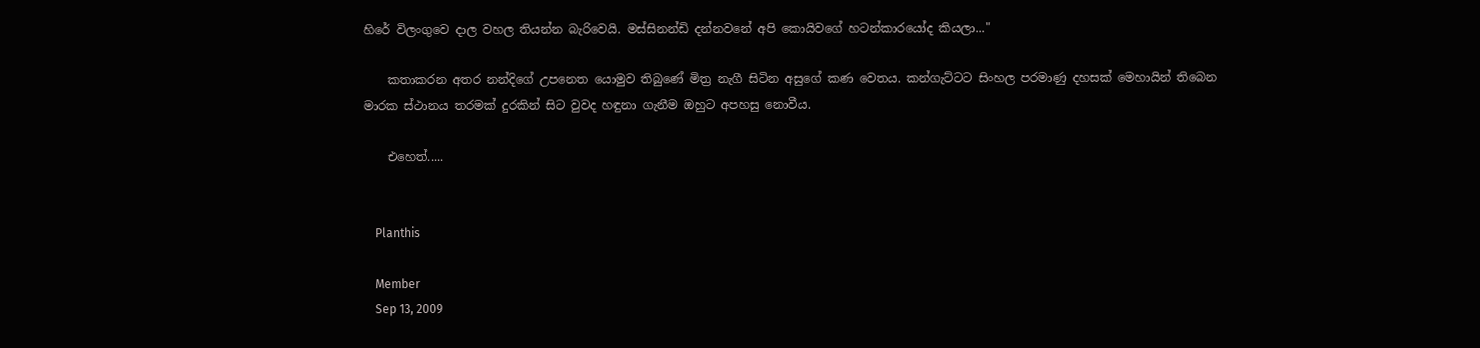හිරේ විලංගුවෙ දාල වහල තියන්න බැරිවෙයි. මස්‌සිනන්ඩි දන්නවනේ අපි කොයිවගේ හටන්කාරයෝද කියලා..."

    කතාකරන අතර නන්දිගේ උපනෙත යොමුව තිබුණේ මිත්‍ර නැගී සිටින අසුගේ කණ වෙතය. කන්ගැට්‌ටට සිංහල පරමාණු දහසක්‌ මෙහායින් තිබෙන මාරක ස්‌ථානය තරමක්‌ දුරකින් සිට වුවද හඳුනා ගැනීම ඔහුට අපහසු නොවීය.

    එහෙත්.....


    Planthis

    Member
    Sep 13, 2009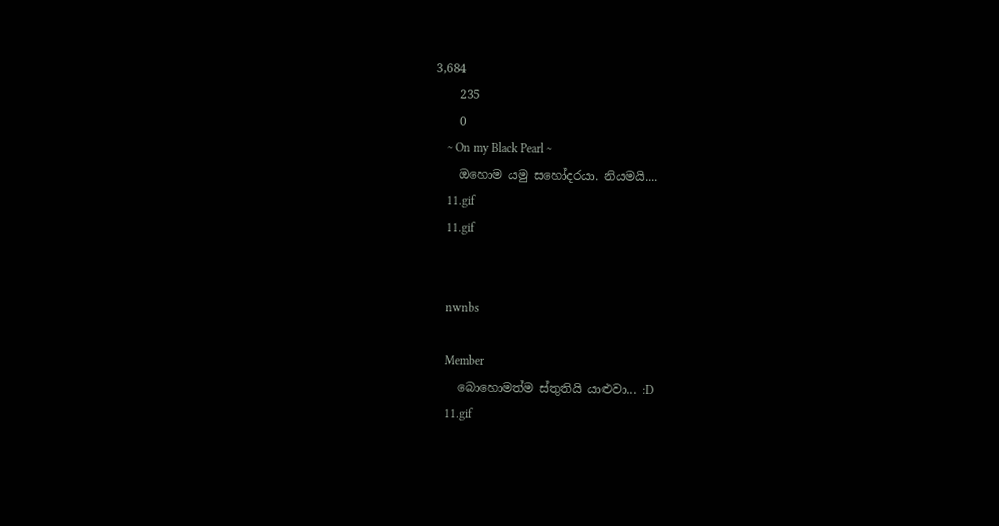3,684
    235
    0
    ~ On my Black Pearl ~
    ඔහොම යමු සහෝදරයා. නියමයි....
    11.gif
    11.gif


    nwnbs

    Member
    බොහොමත්ම ස්තුතියි යාළුවා... :D
    11.gif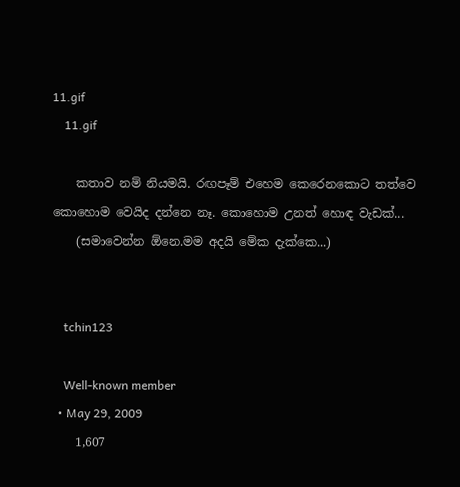11.gif
    11.gif

    කතාව නම් නියමයි. රඟපෑම් එහෙම කෙරෙනකොට තත්වෙ කොහොම වෙයිද දන්නෙ නෑ. කොහොම උනත් හොඳ වැඩක්...
    (සමාවෙන්න ඕනෙ.මම අදයි මේක දැක්කෙ...)


    tchin123

    Well-known member
  • May 29, 2009
    1,607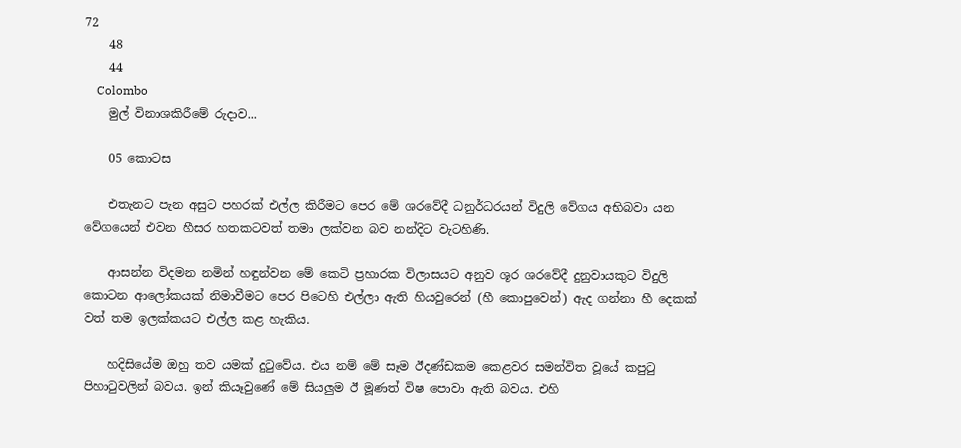72
    48
    44
    Colombo
    මුල් විනාශකිරීමේ රුදාව...

    05 කොටස

    එතැනට පැන අසුට පහරක්‌ එල්ල කිරීමට පෙර මේ ශරවේදී ධනුර්ධරයන් විදුලි වේගය අභිබවා යන වේගයෙන් එවන හීසර හතකටවත් තමා ලක්‌වන බව නන්දිට වැටහිණි.

    ආසන්න විදමන නමින් හඳුන්වන මේ කෙටි ප්‍රහාරක විලාසයට අනුව ශූර ශරවේදී දුනුවායකුට විදුලි කොටන ආලෝකයක්‌ නිමාවීමට පෙර පිටෙහි එල්ලා ඇති හියවුරෙන් (හී කොපුවෙන්) ඇද ගන්නා හී දෙකක්‌ වත් තම ඉලක්‌කයට එල්ල කළ හැකිය.

    හදිසියේම ඔහු තව යමක්‌ දුටුවේය. එය නම් මේ සෑම ඊදණ්‌ඩකම කෙළවර සමන්විත වූයේ කපුටු පිහාටුවලින් බවය. ඉන් කියෑවුණේ මේ සියලුම ඊ මූණත් විෂ පොවා ඇති බවය. එහි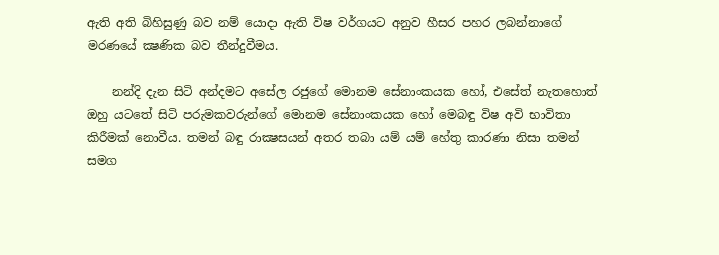ඇති අති බිහිසුණු බව නම් යොදා ඇති විෂ වර්ගයට අනුව හීසර පහර ලබන්නාගේ මරණයේ ක්‍ෂණික බව තීන්දුවීමය.

    නන්දි දැන සිටි අන්දමට අසේල රජුගේ මොනම සේනාංකයක හෝ, එසේත් නැතහොත් ඔහු යටතේ සිටි පරුමකවරුන්ගේ මොනම සේනාංකයක හෝ මෙබඳු විෂ අවි භාවිතා කිරීමක්‌ නොවීය. තමන් බඳු රාක්‍ෂසයන් අතර තබා යම් යම් හේතු කාරණා නිසා තමන් සමග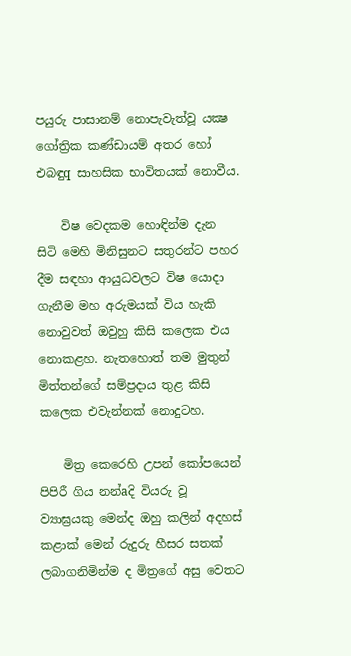පයුරු පාසානම් නොපැවැත්වූ යක්‍ෂ ගෝත්‍රික කණ්‌ඩායම් අතර හෝ එබඳුq සාහසික භාවිතයක්‌ නොවීය.

    විෂ වෙදකම හොඳින්ම දැන සිටි මෙහි මිනිසුනට සතුරන්ට පහර දීම සඳහා ආයුධවලට විෂ යොදා ගැනීම මහ අරුමයක්‌ විය හැකි නොවුවත් ඔවුහු කිසි කලෙක එය නොකළහ. නැතහොත් තම මුතුන් මිත්තන්ගේ සම්ප්‍රදාය තුළ කිසි කලෙක එවැන්නක්‌ නොදුටහ.

    මිත්‍ර කෙරෙහි උපන් කෝපයෙන් පිපිරී ගිය නන්aදි වියරු වූ ව්‍යාඝ්‍රයකු මෙන්ද ඔහු කලින් අදහස්‌ කළාක්‌ මෙන් රුදුරු හීසර සතක්‌ ලබාගනිමින්ම ද මිත්‍රගේ අසු වෙතට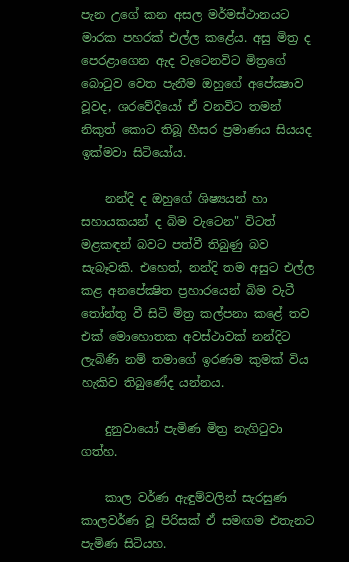පැන උගේ කන අසල මර්මස්‌ථානයට මාරක පහරක්‌ එල්ල කළේය. අසු මිත්‍ර ද පෙරළාගෙන ඇද වැටෙනවිට මිත්‍රගේ බොටුව වෙත පැනීම ඔහුගේ අපේක්‍ෂාව වූවද, ශරවේදියෝ ඒ වනවිට තමන් නිකුත් කොට තිබූ හීසර ප්‍රමාණය සියයද ඉක්‌මවා සිටියෝය.

    නන්දි ද ඔහුගේ ශිෂ්‍යයන් හා සහායකයන් ද බිම වැටෙන" විටත් මළකඳන් බවට පත්වී තිබුණු බව සැබෑවකි. එහෙත්, නන්දි තම අසුට එල්ල කළ අනපේක්‍ෂිත ප්‍රහාරයෙන් බිම වැටී තෝන්තු වී සිටි මිත්‍ර කල්පනා කළේ තව එක්‌ මොහොතක අවස්‌ථාවක්‌ නන්දිට ලැබිණි නම් තමාගේ ඉරණම කුමක්‌ විය හැකිව තිබුණේද යන්නය.

    දුනුවායෝ පැමිණ මිත්‍ර නැගිටුවා ගත්හ.

    කාල වර්ණ ඇඳුම්වලින් සැරසුණ කාලවර්ණ වූ පිරිසක්‌ ඒ සමඟම එතැනට පැමිණ සිටියහ.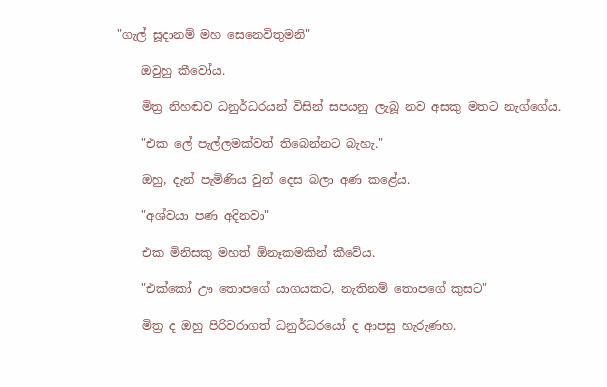"ගැල් සූදානම් මහ සෙනෙවිතුමනි"

    ඔවුහු කීවෝය.

    මිත්‍ර නිහඬව ධනුර්ධරයන් විසින් සපයනු ලැබූ නව අසකු මතට නැග්ගේය.

    "එක ලේ පැල්ලමක්‌වත් තිබෙන්නට බැහැ."

    ඔහු, දැන් පැමිණිය වුන් දෙස බලා අණ කළේය.

    "අශ්වයා පණ අදිනවා"

    එක මිනිසකු මහත් ඕනෑකමකින් කීවේය.

    "එක්‌කෝ ඌ තොපගේ යාගයකට, නැතිනම් තොපගේ කුසට"

    මිත්‍ර ද ඔහු පිරිවරාගත් ධනුර්ධරයෝ ද ආපසු හැරුණහ.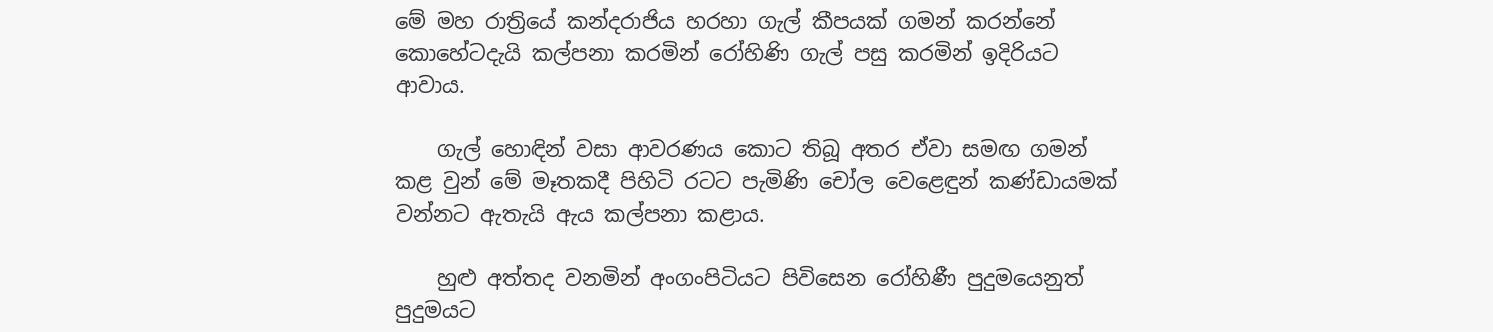මේ මහ රාත්‍රියේ කන්දරාජිය හරහා ගැල් කීපයක්‌ ගමන් කරන්නේ කොහේටදැයි කල්පනා කරමින් රෝහිණි ගැල් පසු කරමින් ඉදිරියට ආවාය.

    ගැල් හොඳින් වසා ආවරණය කොට තිබූ අතර ඒවා සමඟ ගමන් කළ වුන් මේ මෑතකදී පිහිටි රටට පැමිණි චෝල වෙළෙඳුන් කණ්‌ඩායමක්‌ වන්නට ඇතැයි ඇය කල්පනා කළාය.

    හුළු අත්තද වනමින් අංගංපිටියට පිවිසෙන රෝහිණී පුදුමයෙනුත් පුදුමයට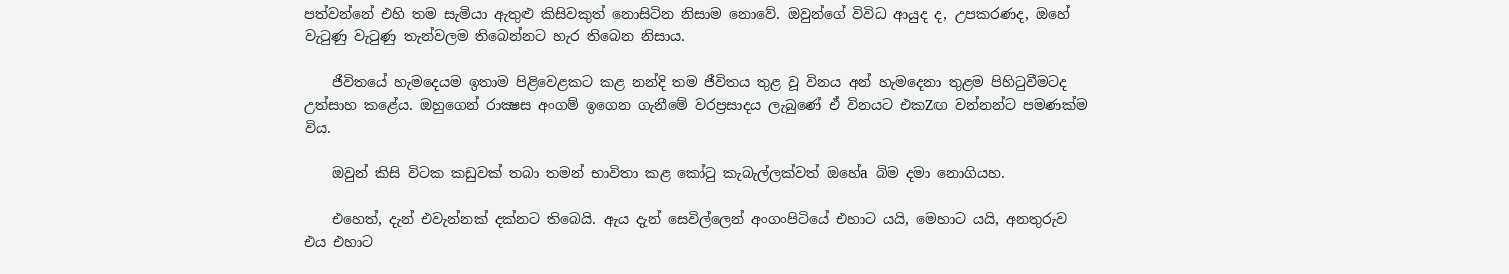පත්වන්නේ එහි තම සැමියා ඇතුළු කිසිවකුත් නොසිටින නිසාම නොවේ. ඔවුන්ගේ විවිධ ආයුද ද, උපකරණද, ඔහේ වැටුණු වැටුණු තැන්වලම තිබෙන්නට හැර තිබෙන නිසාය.

    ජීවිතයේ හැමදෙයම ඉතාම පිළිවෙළකට කළ නන්දි තම ජීවිතය තුළ වූ විනය අන් හැමදෙනා තුළම පිහිටුවීමටද උත්සාහ කළේය. ඔහුගෙන් රාක්‍ෂස අංගම් ඉගෙන ගැනීමේ වරප්‍රසාදය ලැබුණේ ඒ විනයට එකZඟ වන්නන්ට පමණක්‌ම විය.

    ඔවුන් කිසි විටක කඩුවක්‌ තබා තමන් භාවිතා කළ කෝටු කැබැල්ලක්‌වත් ඔහේa බිම දමා නොගියහ.

    එහෙත්, දැන් එවැන්නක්‌ දක්‌නට තිබෙයි. ඇය දැන් සෙවිල්ලෙන් අංගංපිටියේ එහාට යයි, මෙහාට යයි, අනතුරුව එය එහාට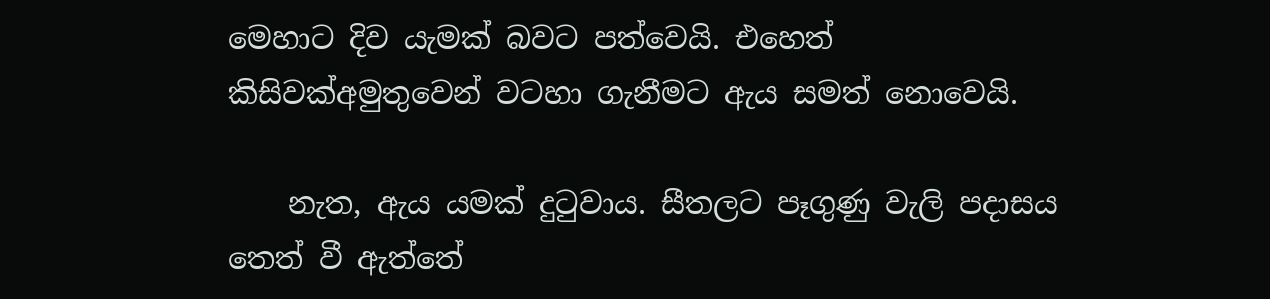මෙහාට දිව යැමක්‌ බවට පත්වෙයි. එහෙත් කිසිවක්‌අමුතුවෙන් වටහා ගැනීමට ඇය සමත් නොවෙයි.

    නැත, ඇය යමක්‌ දුටුවාය. සීතලට පෑගුණු වැලි පදාසය තෙත් වී ඇත්තේ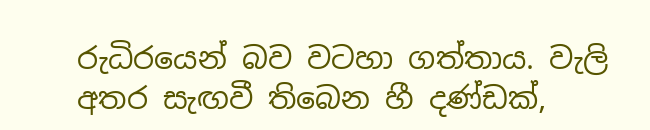රුධිරයෙන් බව වටහා ගත්තාය. වැලි අතර සැඟවී තිබෙන හී දණ්‌ඩක්‌,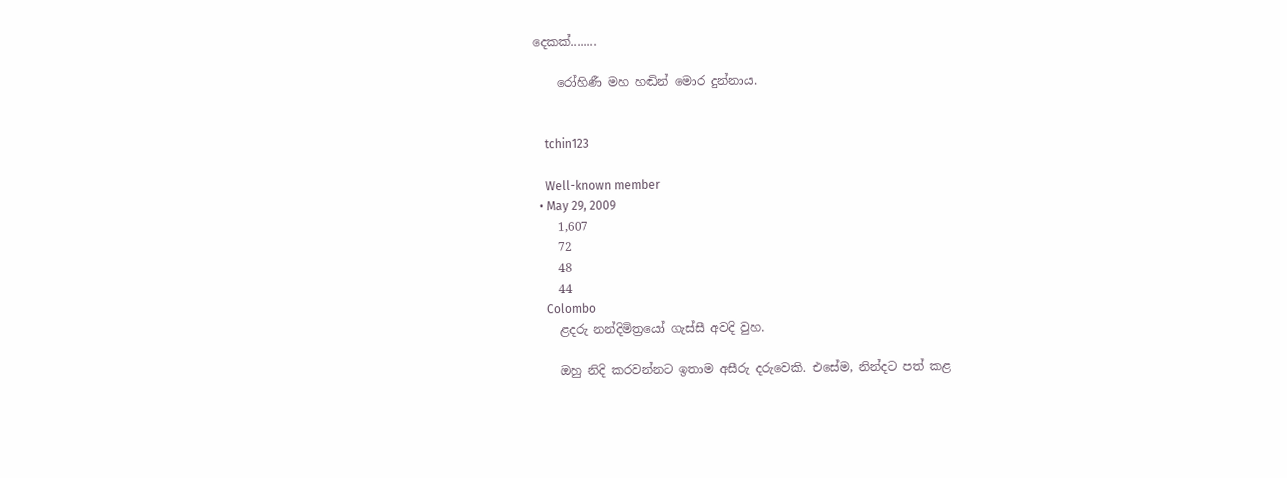දෙකක්‌........

    රෝහිණී මහ හඬින් මොර දුන්නාය.


    tchin123

    Well-known member
  • May 29, 2009
    1,607
    72
    48
    44
    Colombo
    ළදරු නන්දිමිත්‍රයෝ ගැස්‌සී අවදි වුහ.

    ඔහු නිදි කරවන්නට ඉතාම අසීරු දරුවෙකි. එසේම, නින්දට පත් කළ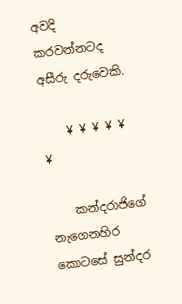අවදි කරවන්නටද අසීරු දරුවෙකි.

    ¥ ¥ ¥ ¥ ¥ ¥

    කන්දරාජිගේ නැගෙනහිර කොටසේ සුන්දර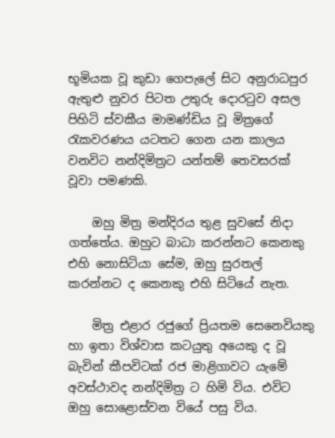භූමියක වූ කුඩා ගෙපැලේ සිට අනුරාධපුර ඇතුළු නුවර පිටත උතුරු දොරටුව අසල පිහිටි ස්‌වකීය මාමණ්‌ඩිය වූ මිත්‍රගේ රැකවරණය යටතට ගෙන යන කාලය වනවිට නන්දිමිත්‍රට යන්තම් තෙවසරක්‌ වූවා පමණකි.

    ඔහු මිත්‍ර මන්දිරය තුළ සුවසේ නිදා ගත්තේය. ඔහුට බාධා කරන්නට කෙනකු එහි නොසිටියා සේම, ඔහු සුරතල් කරන්නට ද කෙනකු එහි සිටියේ නැත.

    මිත්‍ර එළාර රජුගේ ප්‍රියතම සෙනෙවියකු හා ඉතා විශ්වාස කටයුතු අයෙකු ද වූ බැවින් කීපවිටක්‌ රජ මාළිගාවට යැමේ අවස්‌ථාවද නන්දිමිත්‍ර ට හිමි විය. එවිට ඔහු සොළොස්‌වන වියේ පසු විය.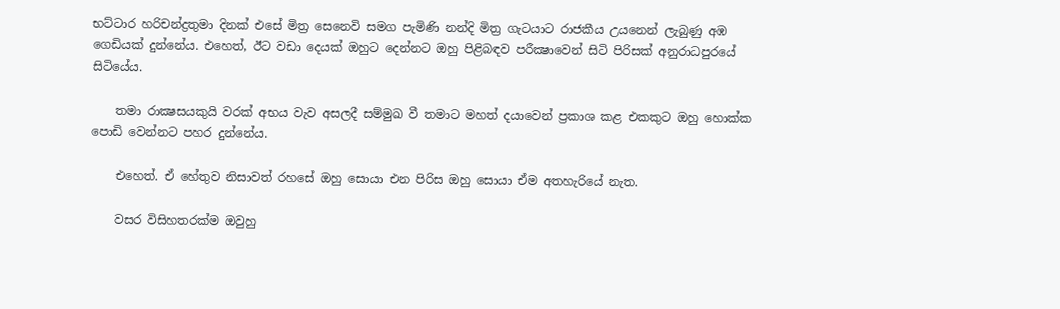භට්‌ටාර හරිචන්ද්‍රතුමා දිනක්‌ එසේ මිත්‍ර සෙනෙවි සමග පැමිණි නන්දි මිත්‍ර ගැටයාට රාජකීය උයනෙන් ලැබුණු අඹ ගෙඩියක්‌ දුන්නේය. එහෙත්, ඊට වඩා දෙයක්‌ ඔහුට දෙන්නට ඔහු පිළිබඳව පරීක්‍ෂාවෙන් සිටි පිරිසක්‌ අනුරාධපුරයේ සිටියේය.

    තමා රාක්‍ෂසයකුයි වරක්‌ අභය වැව අසලදී සම්මුඛ වී තමාට මහත් දයාවෙන් ප්‍රකාශ කළ එකකුට ඔහු හොක්‌ක පොඩි වෙන්නට පහර දුන්නේය.

    එහෙත්. ඒ හේතුව නිසාවත් රහසේ ඔහු සොයා එන පිරිස ඔහු සොයා ඒම අතහැරියේ නැත.

    වසර විසිහතරක්‌ම ඔවුහු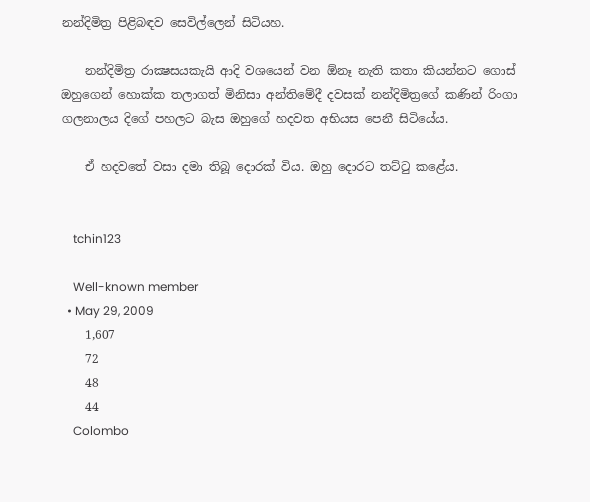නන්දිමිත්‍ර පිළිබඳව සෙවිල්ලෙන් සිටියහ.

    නන්දිමිත්‍ර රාක්‍ෂසයකැයි ආදි වශයෙන් වන ඕනෑ නැති කතා කියන්නට ගොස්‌ ඔහුගෙන් හොක්‌ක තලාගත් මිනිසා අන්තිමේදී දවසක්‌ නන්දිමිත්‍රගේ කණින් රිංගා ගලනාලය දිගේ පහලට බැස ඔහුගේ හදවත අභියස පෙනී සිටියේය.

    ඒ හදවතේ වසා දමා තිබූ දොරක්‌ විය. ඔහු දොරට තට්‌ටු කළේය.


    tchin123

    Well-known member
  • May 29, 2009
    1,607
    72
    48
    44
    Colombo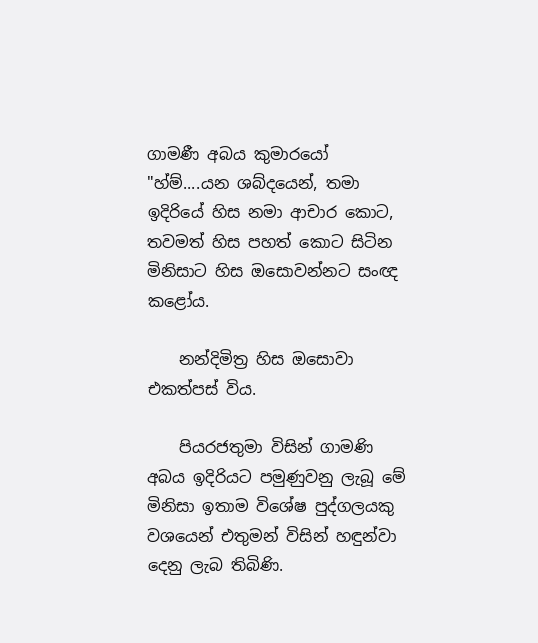ගාමණී අබය කුමාරයෝ "හ්ම්....යන ශබ්දයෙන්, තමා ඉදිරියේ හිස නමා ආචාර කොට, තවමත් හිස පහත් කොට සිටින මිනිසාට හිස ඔසොවන්නට සංඥ කළෝය.

    නන්දිමිත්‍ර හිස ඔසොවා එකත්පස්‌ විය.

    පියරජතුමා විසින් ගාමණි අබය ඉදිරියට පමුණුවනු ලැබූ මේ මිනිසා ඉතාම විශේෂ පුද්ගලයකු වශයෙන් එතුමන් විසින් හඳුන්වා දෙනු ලැබ තිබිණි.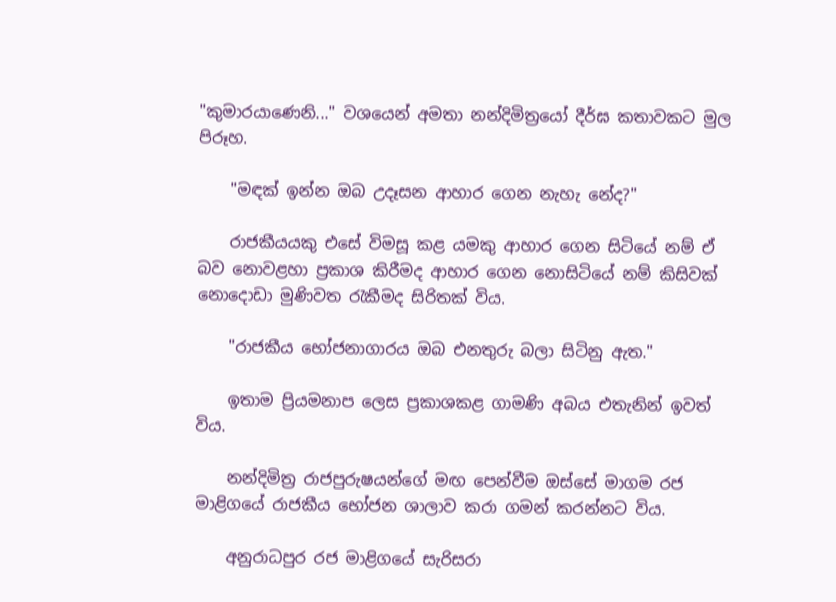"කුමාරයාණෙනි..." වශයෙන් අමතා නන්දිමිත්‍රයෝ දීර්ඝ කතාවකට මුල පිරූහ.

    "මඳක්‌ ඉන්න ඔබ උදෑසන ආහාර ගෙන නැහැ නේද?"

    රාජකීයයකු එසේ විමසූ කළ යමකු ආහාර ගෙන සිටියේ නම් ඒ බව නොවළහා ප්‍රකාශ කිරීමද ආහාර ගෙන නොසිටියේ නම් කිසිවක්‌ නොදොඩා මුණිවත රැකීමද සිරිතක්‌ විය.

    "රාජකීය භෝජනාගාරය ඔබ එනතුරු බලා සිටිනු ඇත."

    ඉතාම ප්‍රියමනාප ලෙස ප්‍රකාශකළ ගාමණි අබය එතැනින් ඉවත් විය.

    නන්දිමිත්‍ර රාජපුරුෂයන්ගේ මඟ පෙන්වීම ඔස්‌සේ මාගම රජ මාළිගයේ රාජකීය භෝජන ශාලාව කරා ගමන් කරන්නට විය.

    අනුරාධපුර රජ මාළිගයේ සැරිසරා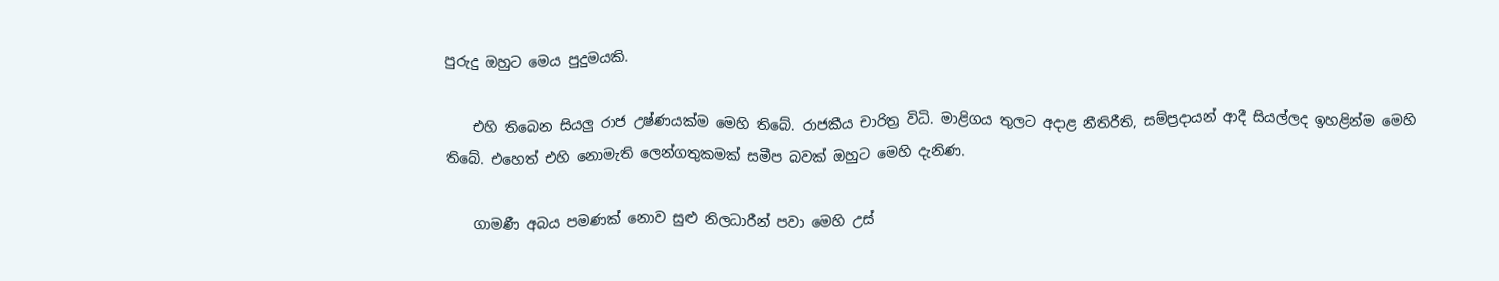පුරුදු ඔහුට මෙය පුදුමයකි.

    එහි තිබෙන සියලු රාජ උෂ්ණයක්‌ම මෙහි තිබේ. රාජකීය චාරිත්‍ර විධි. මාළිගය තුලට අදාළ නීතිරීති, සම්ප්‍රදායන් ආදී සියල්ලද ඉහළින්ම මෙහි තිබේ. එහෙත් එහි නොමැති ලෙන්ගතුකමක්‌ සමීප බවක්‌ ඔහුට මෙහි දැනිණ.

    ගාමණී අබය පමණක්‌ නොව සුළු නිලධාරීන් පවා මෙහි උස්‌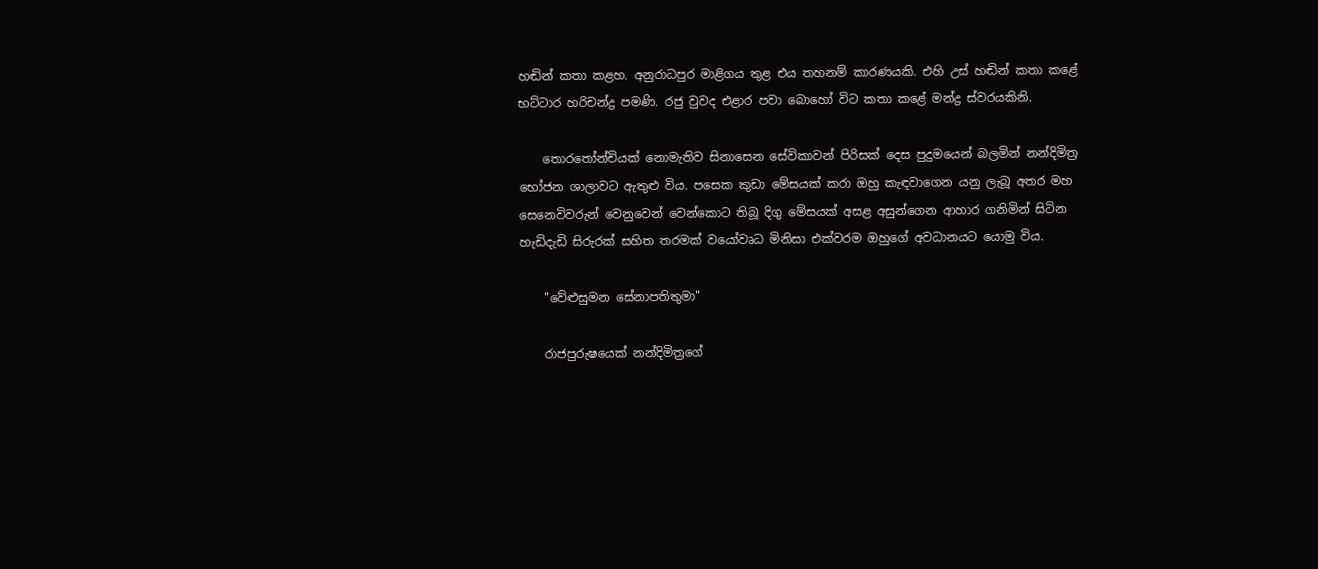හඬින් කතා කළහ. අනුරාධපුර මාළිගය තුළ එය තහනම් කාරණයකි. එහි උස්‌ හඬින් කතා කළේ භට්‌ටාර හරිචන්ද්‍ර පමණි. රජු වුවද එළාර පවා බොහෝ විට කතා කළේ මන්ද්‍ර ස්‌වරයකිනි.

    තොරතෝන්චියක්‌ නොමැතිව සිනාසෙන සේවිකාවන් පිරිසක්‌ දෙස පුදුමයෙන් බලමින් නන්දිමිත්‍ර භෝජන ශාලාවට ඇතුළු විය. පසෙක කුඩා මේසයක්‌ කරා ඔහු කැඳවාගෙන යනු ලැබූ අතර මහ සෙනෙවිවරුන් වෙනුවෙන් වෙන්කොට තිබූ දිගු මේසයක්‌ අසළ අසුන්ගෙන ආහාර ගනිමින් සිටින හැඩිදැඩි සිරුරක්‌ සහිත තරමක්‌ වයෝවෘධ මිනිසා එක්‌වරම ඔහුගේ අවධානයට යොමු විය.

    "වේළුසුමන සේනාපතිතුමා"

    රාජපුරුෂයෙක්‌ නන්දිමිත්‍රගේ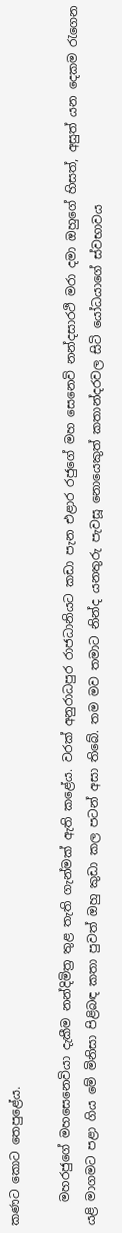කණට කොට තෙපුළේය.

    මහරජුගේ මහසෙනෙවියා දැකීම නන්දිමිත්‍ර තුළ තැති ගැන්මක්‌ ඇති කළේය. වරක්‌ අනුරාධපුර රාජධානියට කඩා පැන එළාර රජුගේ මහ සෙනෙවි නන්දසාරථි මරා දමා ඔහුගේ හිසත්, අසුත් යන දෙකම රැගෙන යළි මාගමට පළා ගිය මේ මිනිසා පිළිබඳ කතා පුවත් ඔහු කුඩා කල පටන් අසා තිබේ. තම මව තමාට නින්ද යනතුරු පැවසූ නොයෙකුත් කතාන්දරවල සිටි යෝධයාගේ ස්‌වභාවය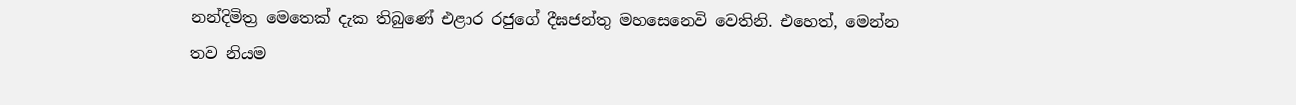නන්දිමිත්‍ර මෙතෙක්‌ දැක තිබුණේ එළාර රජුගේ දීඝජන්තු මහසෙනෙවි වෙතිනි. එහෙත්, මෙන්න තව නියම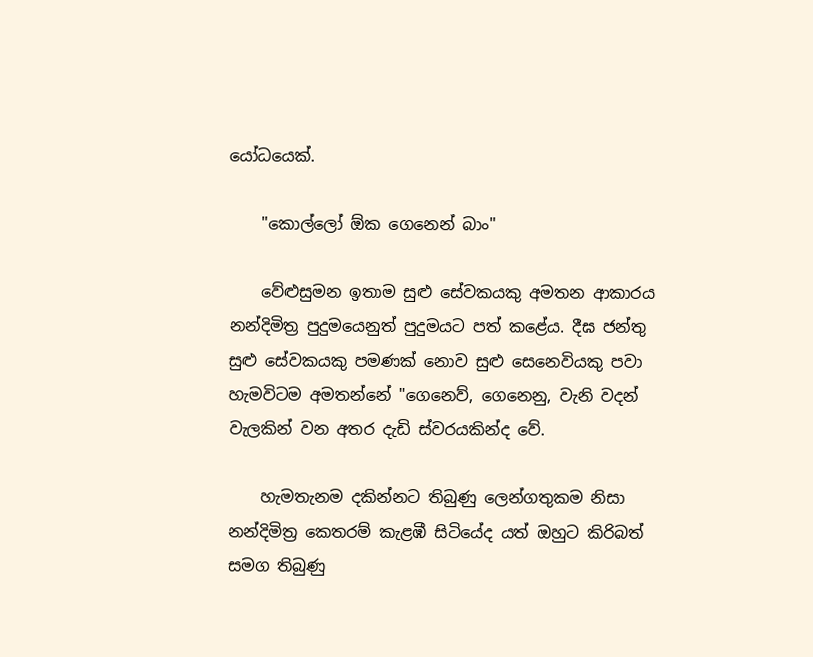යෝධයෙක්‌.

    "කොල්ලෝ ඕක ගෙනෙන් බාං"

    වේළුසුමන ඉතාම සුළු සේවකයකු අමතන ආකාරය නන්දිමිත්‍ර පුදුමයෙනුත් පුදුමයට පත් කළේය. දීඝ ජන්තු සුළු සේවකයකු පමණක්‌ නොව සුළු සෙනෙවියකු පවා හැමවිටම අමතන්නේ "ගෙනෙව්, ගෙනෙනු, වැනි වදන් වැලකින් වන අතර දැඩි ස්‌වරයකින්ද වේ.

    හැමතැනම දකින්නට තිබුණු ලෙන්ගතුකම නිසා නන්දිමිත්‍ර කෙතරම් කැළඹී සිටියේද යත් ඔහුට කිරිබත් සමග තිබුණු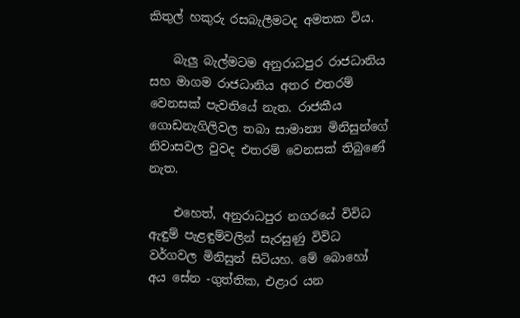කිතුල් හකුරු රසබැලීමටද අමතක විය.

    බැලු බැල්මටම අනුරාධපුර රාජධානිය සහ මාගම රාජධානිය අතර එතරම් වෙනසක්‌ පැවතියේ නැත. රාජකීය ගොඩනැගිලිවල තබා සාමාන්‍ය මිනිසුන්ගේ නිවාසවල වුවද එතරම් වෙනසක්‌ තිබුණේ නැත.

    එහෙත්, අනුරාධපුර නගරයේ විවිධ ඇඳුම් පැළඳුම්වලින් සැරසුණු විවිධ වර්ගවල මිනිසුන් සිටියහ. මේ බොහෝ අය සේන -ගුත්තික, එළාර යන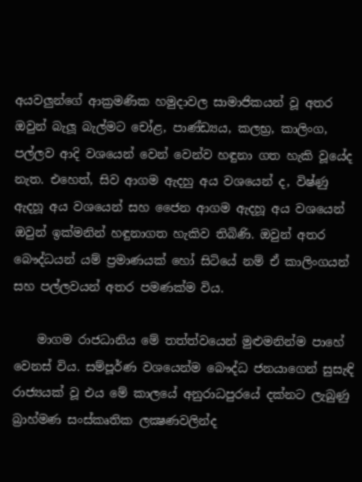අයවලුන්ගේ ආක්‍රමණික හමුදාවල සාමාජිකයන් වූ අතර ඔවුන් බැලූ බැල්මට චෝළ, පාණ්‌ඩ්‍යය, කලභ්‍ර, කාලිංග, පල්ලව ආදි වශයෙන් වෙන් වෙන්ව හඳුනා ගත හැකි වූයේද නැත. එහෙත්, සිව ආගම ඇදහු අය වශයෙන් ද, විෂ්ණු ඇදහූ අය වශයෙන් සහ ජෛන ආගම ඇදහූ අය වශයෙන් ඔවුන් ඉක්‌මනින් හඳුනාගත හැකිව තිබිණි. ඔවුන් අතර බෞද්ධයන් යම් ප්‍රමාණයක්‌ හෝ සිටියේ නම් ඒ කාලිංගයන් සහ පල්ලවයන් අතර පමණක්‌ම විය.

    මාගම රාජධානිය මේ තත්ත්වයෙන් මුළුමනින්ම පාහේ වෙනස්‌ විය. සම්පූර්ණ වශයෙන්ම බෞද්ධ ජනයාගෙන් සුසැඳි රාජ්‍යයක්‌ වූ එය මේ කාලයේ අනුරාධපුරයේ දක්‌නට ලැබුණු බ්‍රාහ්මණ සංස්‌කෘතික ලක්‍ෂණවලින්ද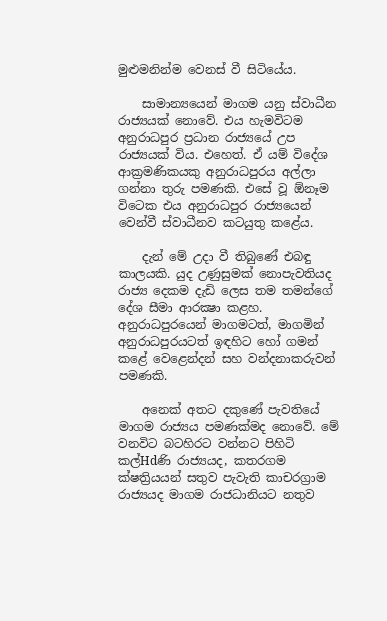මුළුමනින්ම වෙනස්‌ වී සිටියේය.

    සාමාන්‍යයෙන් මාගම යනු ස්‌වාධීන රාජ්‍යයක්‌ නොවේ. එය හැමවිටම අනුරාධපුර ප්‍රධාන රාජ්‍යයේ උප රාජ්‍යයක්‌ විය. එහෙත්. ඒ යම් විදේශ ආක්‍රමණිකයකු අනුරාධපුරය අල්ලා ගන්නා තුරු පමණකි. එසේ වූ ඕනෑම විටෙක එය අනුරාධපුර රාජ්‍යයෙන් වෙන්වී ස්‌වාධීනව කටයුතු කළේය.

    දැන් මේ උදා වී තිබුණේ එබඳු කාලයකි. යුද උණුසුමක්‌ නොපැවතියද රාජ්‍ය දෙකම දැඩි ලෙස තම තමන්ගේ දේශ සීමා ආරක්‍ෂා කළහ. අනුරාධපුරයෙන් මාගමටත්, මාගමින් අනුරාධපුරයටත් ඉඳහිට හෝ ගමන් කළේ වෙළෙන්දන් සහ වන්දනාකරුවන් පමණකි.

    අනෙක්‌ අතට දකුණේ පැවතියේ මාගම රාජ්‍යය පමණක්‌මද නොවේ. මේ වනවිට බටහිරට වන්නට පිහිටි කල්Hdණි රාජ්‍යයද, කතරගම ක්‌ෂත්‍රියයන් සතුව පැවැති කාචරග්‍රාම රාජ්‍යයද මාගම රාජධානියට නතුව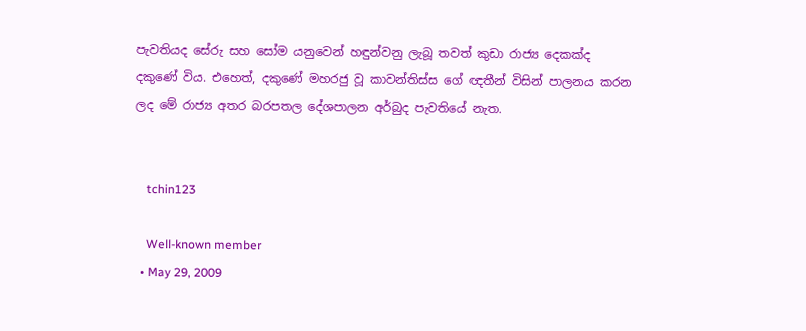පැවතියද සේරු සහ සෝම යනුවෙන් හඳුන්වනු ලැබූ තවත් කුඩා රාජ්‍ය දෙකක්‌ද දකුණේ විය. එහෙත්, දකුණේ මහරජු වූ කාවන්තිස්‌ස ගේ ඥතීන් විසින් පාලනය කරන ලද මේ රාජ්‍ය අතර බරපතල දේශපාලන අර්බුද පැවතියේ නැත.


    tchin123

    Well-known member
  • May 29, 2009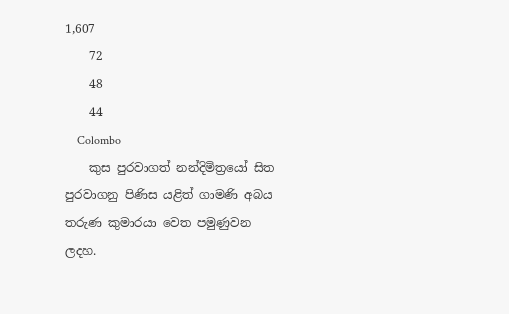1,607
    72
    48
    44
    Colombo
    කුස පුරවාගත් නන්දිමිත්‍රයෝ සිත පුරවාගනු පිණිස යළිත් ගාමණි අබය තරුණ කුමාරයා වෙත පමුණුවන ලදහ.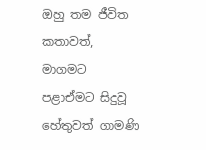ඔහු තම ජීවිත කතාවත්, මාගමට පළාඒමට සිදුවූ හේතුවත් ගාමණි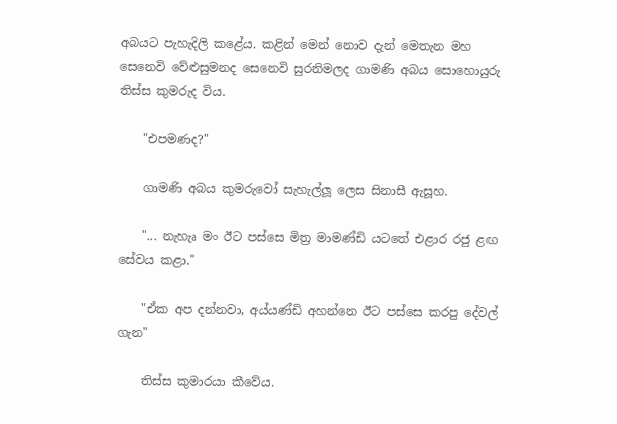අබයට පැහැදිලි කළේය. කළින් මෙන් නොව දැන් මෙතැන මහ සෙනෙවි වේළුසුමනද සෙනෙවි සුරනිමලද ගාමණි අබය සොහොයුරු තිස්‌ස කුමරුද විය.

    "එපමණද?"

    ගාමණි අබය කුමරුවෝ සැහැල්ලූ ලෙස සිනාසී ඇසූහ.

    "... නැහැෘ මං ඊට පස්‌සෙ මිත්‍ර මාමණ්‌ඩි යටතේ එළාර රජු ළඟ සේවය කළා."

    "ඒක අප දන්නවා, අය්යණ්‌ඩි අහන්නෙ ඊට පස්‌සෙ කරපු දේවල් ගැන"

    තිස්‌ස කුමාරයා කීවේය.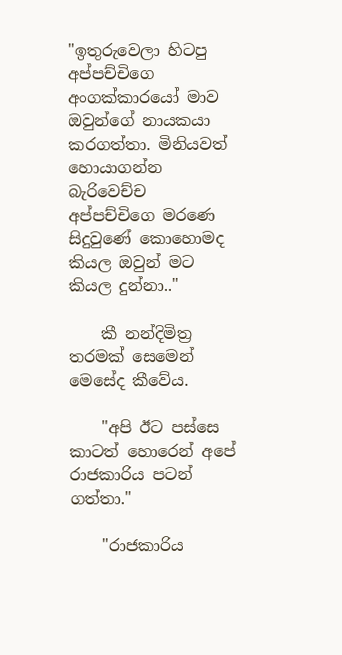"ඉතුරුවෙලා හිටපු අප්පච්චිගෙ අංගක්‌කාරයෝ මාව ඔවුන්ගේ නායකයා කරගත්තා. මිනියවත් හොයාගන්න බැරිවෙච්ච අප්පච්චිගෙ මරණෙ සිදුවුණේ කොහොමද කියල ඔවුන් මට කියල දුන්නා.."

    කී නන්දිමිත්‍ර තරමක්‌ සෙමෙන් මෙසේද කීවේය.

    "අපි ඊට පස්‌සෙ කාටත් හොරෙන් අපේ රාජකාරිය පටන් ගත්තා."

    "රාජකාරිය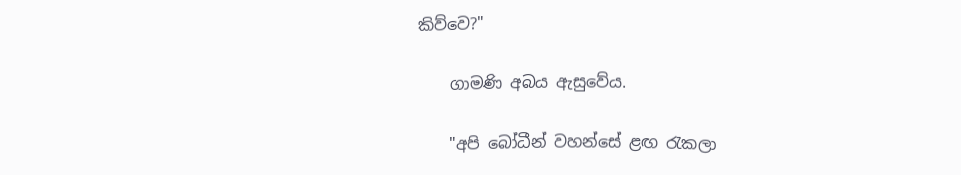කිව්වෙ?"

    ගාමණි අබය ඇසුවේය.

    "අපි බෝධීන් වහන්සේ ළඟ රැකලා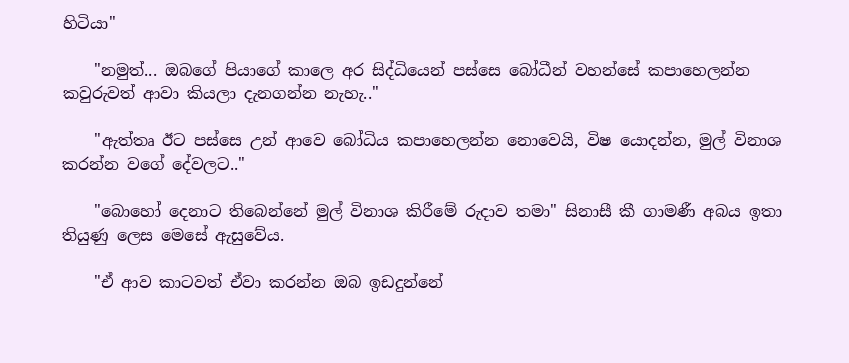හිටියා"

    "නමුත්... ඔබගේ පියාගේ කාලෙ අර සිද්ධියෙන් පස්‌සෙ බෝධීන් වහන්සේ කපාහෙලන්න කවුරුවත් ආවා කියලා දැනගන්න නැහැ.."

    "ඇත්තෘ ඊට පස්‌සෙ උන් ආවෙ බෝධිය කපාහෙලන්න නොවෙයි, විෂ යොදන්න, මුල් විනාශ කරන්න වගේ දේවලට.."

    "බොහෝ දෙනාට තිබෙන්නේ මුල් විනාශ කිරීමේ රුදාව තමා" සිනාසී කී ගාමණී අබය ඉතා තියුණු ලෙස මෙසේ ඇසුවේය.

    "ඒ ආව කාටවත් ඒවා කරන්න ඔබ ඉඩදුන්නේ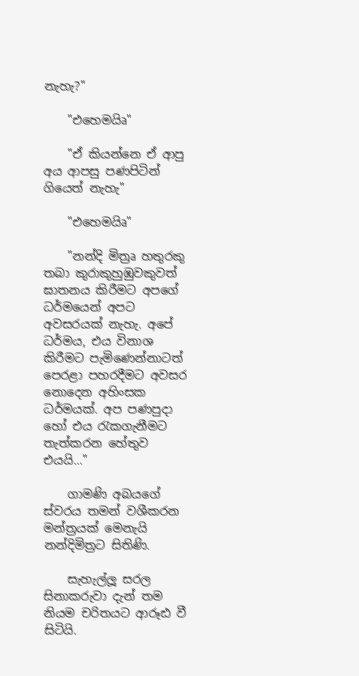නැහැ?"

    "එහෙමයිෘ"

    "ඒ කියන්නෙ ඒ ආපු අය ආපසු පණපිටින් ගියෙත් නැහැ"

    "එහෙමයිෘ"

    "නන්දි මිත්‍රෘ හතුරකු තබා කුරාකුහුඹුවකුවත් ඝාතනය කිරීමට අපගේ ධර්මයෙන් අපට අවසරයක්‌ නැහැ. අපේ ධර්මය, එය විනාශ කිරීමට පැමිණෙන්නාටත් පෙරළා පහරදීමට අවසර නොදෙන අහිංසක ධර්මයක්‌. අප පණපුදා හෝ එය රැකගැනීමට තැත්කරන හේතුව එයයි..."

    ගාමණි අබයගේ ස්‌වරය තමන් වශීකරන මන්ත්‍රයක්‌ මෙනැයි නන්දිමිත්‍රට සිතිණි.

    සැහැල්ලූ සරල සිනාකරුවා දැන් තම නියම චරිතයට ආරූඪ වී සිටියි.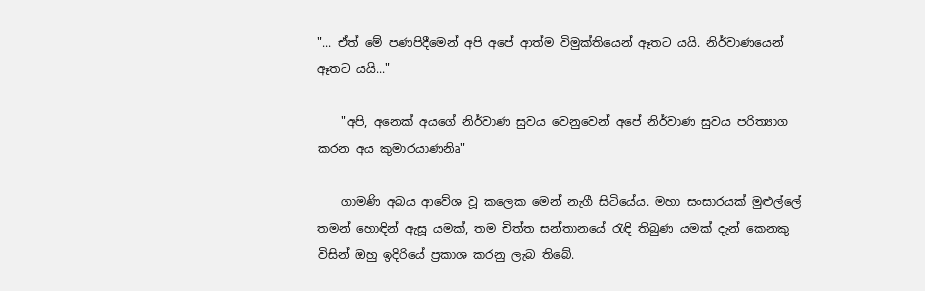"... ඒත් මේ පණපිදීමෙන් අපි අපේ ආත්ම විමුක්‌තියෙන් ඈතට යයි. නිර්වාණයෙන් ඈතට යයි..."

    "අපි, අනෙක්‌ අයගේ නිර්වාණ සුවය වෙනුවෙන් අපේ නිර්වාණ සුවය පරිත්‍යාග කරන අය කුමාරයාණනිෘ"

    ගාමණි අබය ආවේශ වූ කලෙක මෙන් නැගී සිටියේය. මහා සංසාරයක්‌ මුළුල්ලේ තමන් හොඳින් ඇසූ යමක්‌, තම චිත්ත සන්තානයේ රැඳි තිබුණ යමක්‌ දැන් කෙනකු විසින් ඔහු ඉදිරියේ ප්‍රකාශ කරනු ලැබ තිබේ.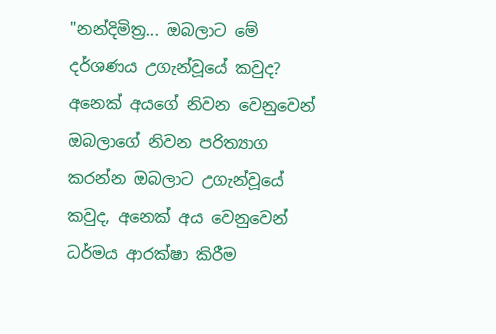"නන්දිමිත්‍ර... ඔබලාට මේ දර්ශණය උගැන්වූයේ කවුද? අනෙක්‌ අයගේ නිවන වෙනුවෙන් ඔබලාගේ නිවන පරිත්‍යාග කරන්න ඔබලාට උගැන්වූයේ කවුද, අනෙක්‌ අය වෙනුවෙන් ධර්මය ආරක්‌ෂා කිරීම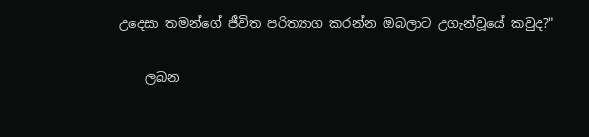උදෙසා තමන්ගේ ජීවිත පරිත්‍යාග කරන්න ඔබලාට උගැන්වූයේ කවුද?"

    ලබන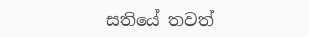සතියේ තවත්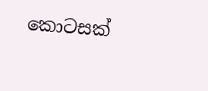කොටසක්‌